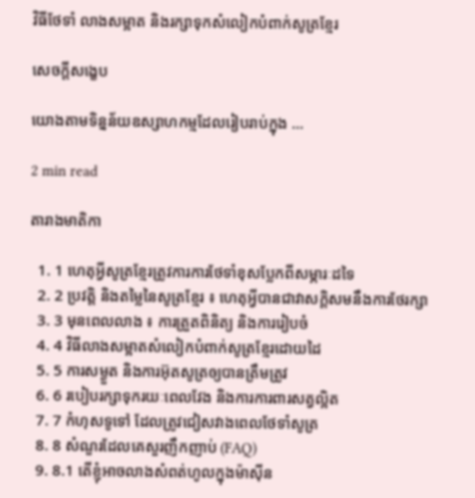វិធីថែទាំ លាងសម្អាត និងរក្សាទុកសំលៀកបំពាក់សូត្រខ្មែរ

សេចក្តីសង្ខេប

យោងតាមទិន្នន័យឧស្សាហកម្មដែលរៀបរាប់ក្នុង ...

2 min read

តារាងមាតិកា

  1. 1 ហេតុអ្វីសូត្រខ្មែរត្រូវការការថែទាំខុសប្លែកពីសម្ភារៈដទៃ
  2. 2 ប្រវត្តិ និងតម្លៃនៃសូត្រខ្មែរ ៖ ហេតុអ្វីបានជាវាសក្តិសមនឹងការថែរក្សា
  3. 3 មុនពេលលាង ៖ ការត្រួតពិនិត្យ និងការរៀបចំ
  4. 4 វិធីលាងសម្អាតសំលៀកបំពាក់សូត្រខ្មែរដោយដៃ
  5. 5 ការសម្ងួត និងការអ៊ុតសូត្រឲ្យបានត្រឹមត្រូវ
  6. 6 របៀបរក្សាទុករយៈពេលវែង និងការការពារសត្វល្អិត
  7. 7 កំហុសទូទៅ ដែលត្រូវជៀសវាងពេលថែទាំសូត្រ
  8. 8 សំណួរដែលគេសួរញឹកញាប់ (FAQ)
  9. 8.1 តើខ្ញុំអាចលាងសំពត់ហូលក្នុងម៉ាស៊ីន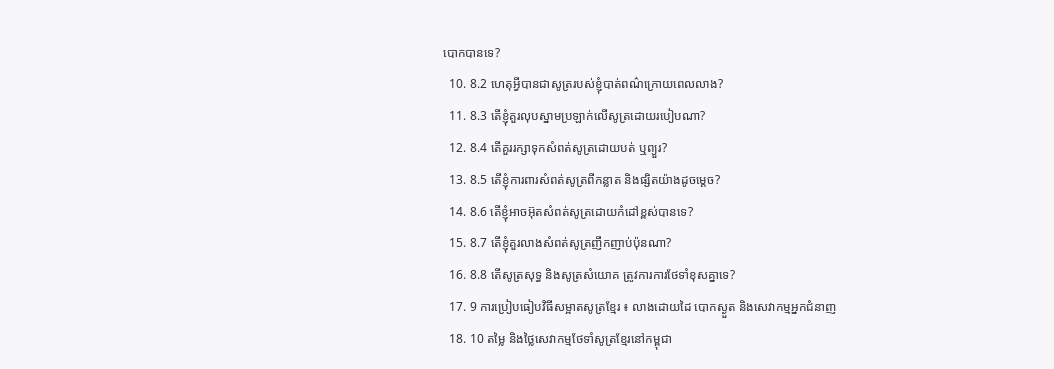បោកបានទេ?
  10. 8.2 ហេតុអ្វីបានជាសូត្ររបស់ខ្ញុំបាត់ពណ៌ក្រោយពេលលាង?
  11. 8.3 តើខ្ញុំគួរលុបស្នាមប្រឡាក់លើសូត្រដោយរបៀបណា?
  12. 8.4 តើគួររក្សាទុកសំពត់សូត្រដោយបត់ ឬព្យួរ?
  13. 8.5 តើខ្ញុំការពារសំពត់សូត្រពីកន្លាត និងផ្សិតយ៉ាងដូចម្តេច?
  14. 8.6 តើខ្ញុំអាចអ៊ុតសំពត់សូត្រដោយកំដៅខ្ពស់បានទេ?
  15. 8.7 តើខ្ញុំគួរលាងសំពត់សូត្រញឹកញាប់ប៉ុនណា?
  16. 8.8 តើសូត្រសុទ្ធ និងសូត្រសំយោគ ត្រូវការការថែទាំខុសគ្នាទេ?
  17. 9 ការប្រៀបធៀបវិធីសម្អាតសូត្រខ្មែរ ៖ លាងដោយដៃ បោកស្ងួត និងសេវាកម្មអ្នកជំនាញ
  18. 10 តម្លៃ និងថ្លៃសេវាកម្មថែទាំសូត្រខ្មែរនៅកម្ពុជា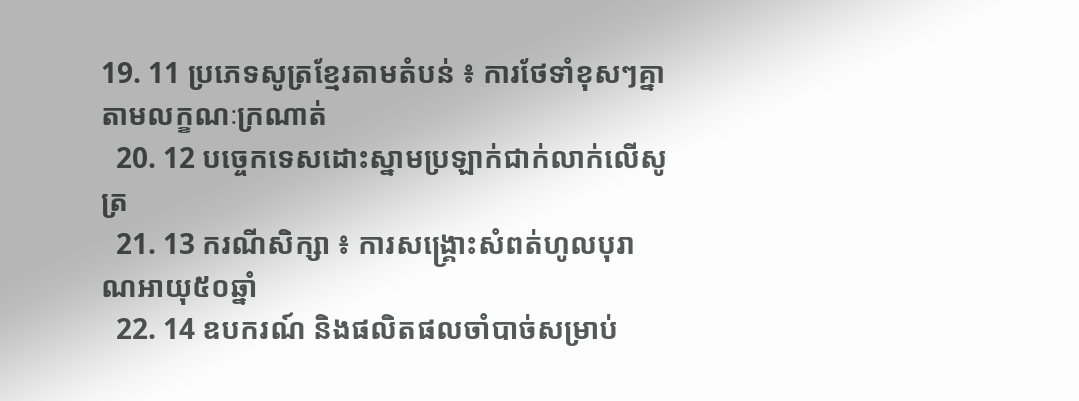19. 11 ប្រភេទសូត្រខ្មែរតាមតំបន់ ៖ ការថែទាំខុសៗគ្នាតាមលក្ខណៈក្រណាត់
  20. 12 បច្ចេកទេសដោះស្នាមប្រឡាក់ជាក់លាក់លើសូត្រ
  21. 13 ករណីសិក្សា ៖ ការសង្គ្រោះសំពត់ហូលបុរាណអាយុ៥០ឆ្នាំ
  22. 14 ឧបករណ៍ និងផលិតផលចាំបាច់សម្រាប់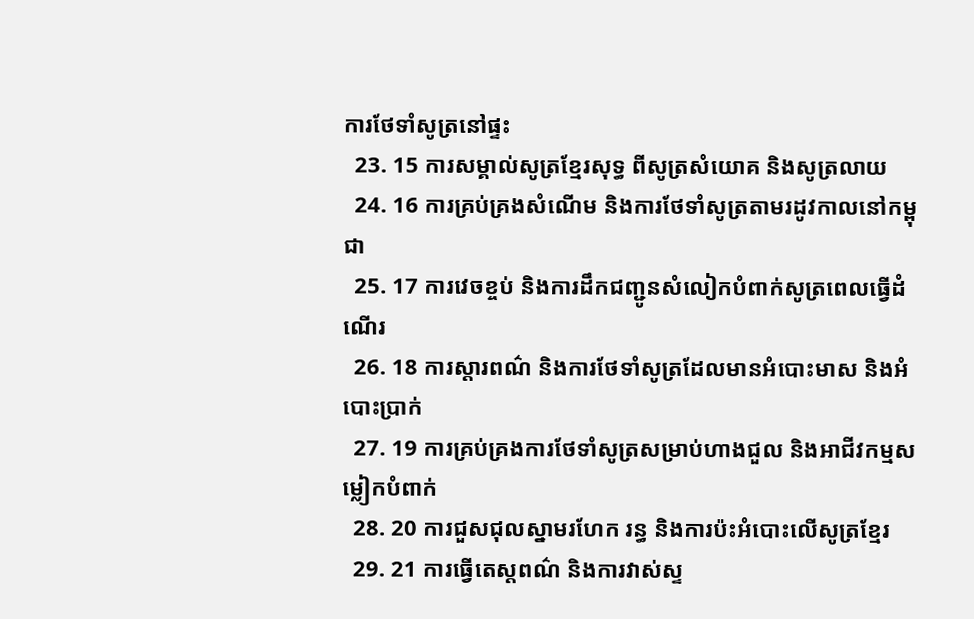ការថែទាំសូត្រនៅផ្ទះ
  23. 15 ការសម្គាល់សូត្រខ្មែរសុទ្ធ ពីសូត្រសំយោគ និងសូត្រលាយ
  24. 16 ការគ្រប់គ្រងសំណើម និងការថែទាំសូត្រតាមរដូវកាលនៅកម្ពុជា
  25. 17 ការវេចខ្ចប់ និងការដឹកជញ្ជូនសំលៀកបំពាក់សូត្រពេលធ្វើដំណើរ
  26. 18 ការស្តារពណ៌ និងការថែទាំសូត្រដែលមានអំបោះមាស និងអំបោះប្រាក់
  27. 19 ការគ្រប់គ្រងការថែទាំសូត្រសម្រាប់ហាងជួល និងអាជីវកម្មសម្លៀកបំពាក់
  28. 20 ការជួសជុលស្នាមរហែក រន្ធ និងការប៉ះអំបោះលើសូត្រខ្មែរ
  29. 21 ការធ្វើតេស្តពណ៌ និងការវាស់ស្ទ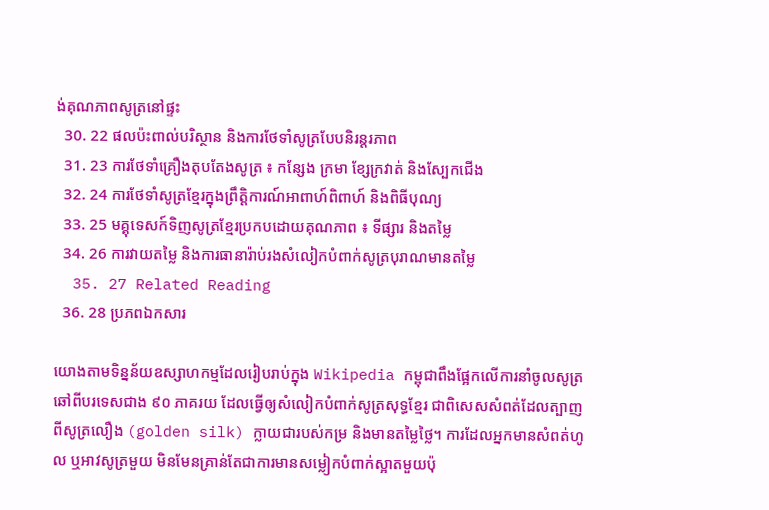ង់គុណភាពសូត្រនៅផ្ទះ
  30. 22 ផលប៉ះពាល់បរិស្ថាន និងការថែទាំសូត្របែបនិរន្តរភាព
  31. 23 ការថែទាំគ្រឿងតុបតែងសូត្រ ៖ កន្សែង ក្រមា ខ្សែក្រវាត់ និងស្បែកជើង
  32. 24 ការថែទាំសូត្រខ្មែរក្នុងព្រឹត្តិការណ៍អាពាហ៍ពិពាហ៍ និងពិធីបុណ្យ
  33. 25 មគ្គុទេសក៍ទិញសូត្រខ្មែរប្រកបដោយគុណភាព ៖ ទីផ្សារ និងតម្លៃ
  34. 26 ការវាយតម្លៃ និងការធានារ៉ាប់រងសំលៀកបំពាក់សូត្របុរាណមានតម្លៃ
  35. 27 Related Reading
  36. 28 ប្រភពឯកសារ

យោងតាមទិន្នន័យឧស្សាហកម្មដែលរៀបរាប់ក្នុង Wikipedia កម្ពុជាពឹងផ្អែកលើការនាំចូលសូត្រឆៅពីបរទេសជាង ៩០ ភាគរយ ដែលធ្វើឲ្យសំលៀកបំពាក់សូត្រសុទ្ធខ្មែរ ជាពិសេសសំពត់ដែលត្បាញពីសូត្រលឿង (golden silk) ក្លាយជារបស់កម្រ និងមានតម្លៃថ្លៃ។ ការដែលអ្នកមានសំពត់ហូល ឬអាវសូត្រមួយ មិនមែនគ្រាន់តែជាការមានសម្លៀកបំពាក់ស្អាតមួយប៉ុ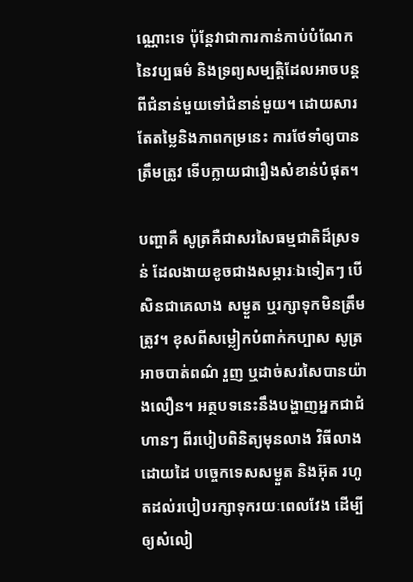ណ្ណោះទេ ប៉ុន្តែវាជាការកាន់កាប់បំណែកនៃវប្បធម៌ និងទ្រព្យសម្បត្តិដែលអាចបន្តពីជំនាន់មួយទៅជំនាន់មួយ។ ដោយសារតែតម្លៃនិងភាពកម្រនេះ ការថែទាំឲ្យបានត្រឹមត្រូវ ទើបក្លាយជារឿងសំខាន់បំផុត។

បញ្ហាគឺ សូត្រគឺជាសរសៃធម្មជាតិដ៏ស្រទន់ ដែលងាយខូចជាងសម្ភារៈឯទៀតៗ បើសិនជាគេលាង សម្ងួត ឬរក្សាទុកមិនត្រឹមត្រូវ។ ខុសពីសម្លៀកបំពាក់កប្បាស សូត្រអាចបាត់ពណ៌ រួញ ឬដាច់សរសៃបានយ៉ាងលឿន។ អត្ថបទនេះនឹងបង្ហាញអ្នកជាជំហានៗ ពីរបៀបពិនិត្យមុនលាង វិធីលាងដោយដៃ បច្ចេកទេសសម្ងួត និងអ៊ុត រហូតដល់របៀបរក្សាទុករយៈពេលវែង ដើម្បីឲ្យសំលៀ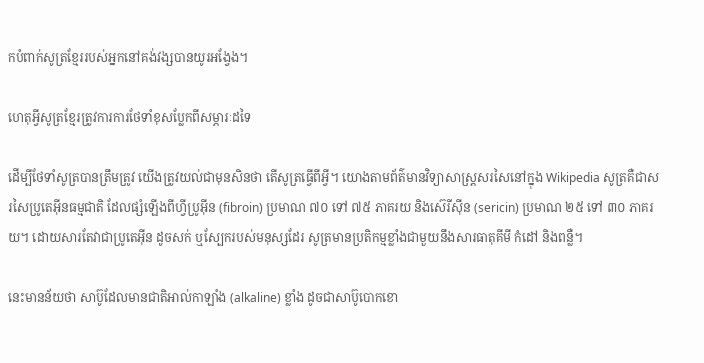កបំពាក់សូត្រខ្មែររបស់អ្នកនៅគង់វង្សបានយូរអង្វែង។

ហេតុអ្វីសូត្រខ្មែរត្រូវការការថែទាំខុសប្លែកពីសម្ភារៈដទៃ

ដើម្បីថែទាំសូត្របានត្រឹមត្រូវ យើងត្រូវយល់ជាមុនសិនថា តើសូត្រធ្វើពីអ្វី។ យោងតាមព័ត៌មានវិទ្យាសាស្ត្រសរសៃនៅក្នុង Wikipedia សូត្រគឺជាសរសៃប្រូតេអ៊ីនធម្មជាតិ ដែលផ្សំឡើងពីហ្វីប្រូអ៊ីន (fibroin) ប្រមាណ ៧០ ទៅ ៧៥ ភាគរយ និងស៊េរីស៊ីន (sericin) ប្រមាណ ២៥ ទៅ ៣០ ភាគរយ។ ដោយសារតែវាជាប្រូតេអ៊ីន ដូចសក់ ឬស្បែករបស់មនុស្សដែរ សូត្រមានប្រតិកម្មខ្លាំងជាមួយនឹងសារធាតុគីមី កំដៅ និងពន្លឺ។

នេះមានន័យថា សាប៊ូដែលមានជាតិអាល់កាឡាំង (alkaline) ខ្លាំង ដូចជាសាប៊ូបោកខោ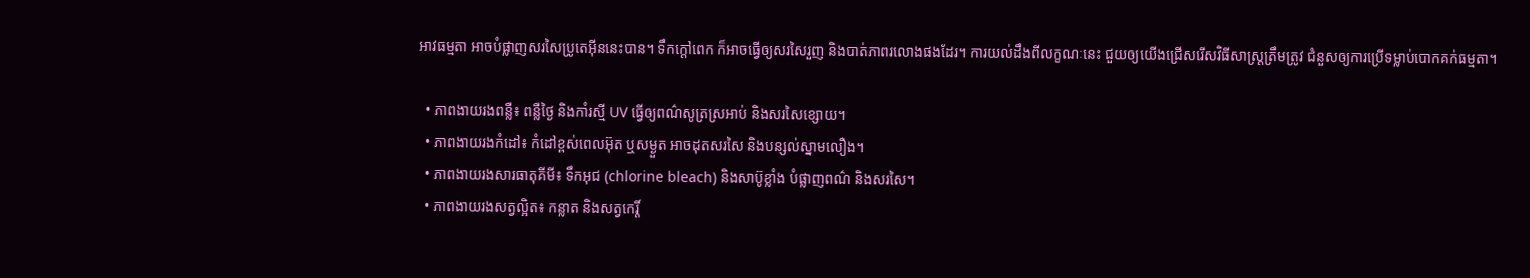អាវធម្មតា អាចបំផ្លាញសរសៃប្រូតេអ៊ីននេះបាន។ ទឹកក្តៅពេក ក៏អាចធ្វើឲ្យសរសៃរួញ និងបាត់ភាពរលោងផងដែរ។ ការយល់ដឹងពីលក្ខណៈនេះ ជួយឲ្យយើងជ្រើសរើសវិធីសាស្ត្រត្រឹមត្រូវ ជំនួសឲ្យការប្រើទម្លាប់បោកគក់ធម្មតា។

  • ភាពងាយរងពន្លឺ៖ ពន្លឺថ្ងៃ និងកាំរស្មី UV ធ្វើឲ្យពណ៌សូត្រស្រអាប់ និងសរសៃខ្សោយ។
  • ភាពងាយរងកំដៅ៖ កំដៅខ្ពស់ពេលអ៊ុត ឬសម្ងួត អាចដុតសរសៃ និងបន្សល់ស្នាមលឿង។
  • ភាពងាយរងសារធាតុគីមី៖ ទឹកអុជ (chlorine bleach) និងសាប៊ូខ្លាំង បំផ្លាញពណ៌ និងសរសៃ។
  • ភាពងាយរងសត្វល្អិត៖ កន្លាត និងសត្វកេរ្តិ៍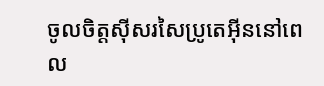ចូលចិត្តស៊ីសរសៃប្រូតេអ៊ីននៅពេល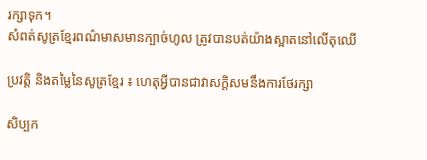រក្សាទុក។
សំពត់សូត្រខ្មែរពណ៌មាសមានក្បាច់ហូល ត្រូវបានបត់យ៉ាងស្អាតនៅលើតុឈើ

ប្រវត្តិ និងតម្លៃនៃសូត្រខ្មែរ ៖ ហេតុអ្វីបានជាវាសក្តិសមនឹងការថែរក្សា

សិប្បក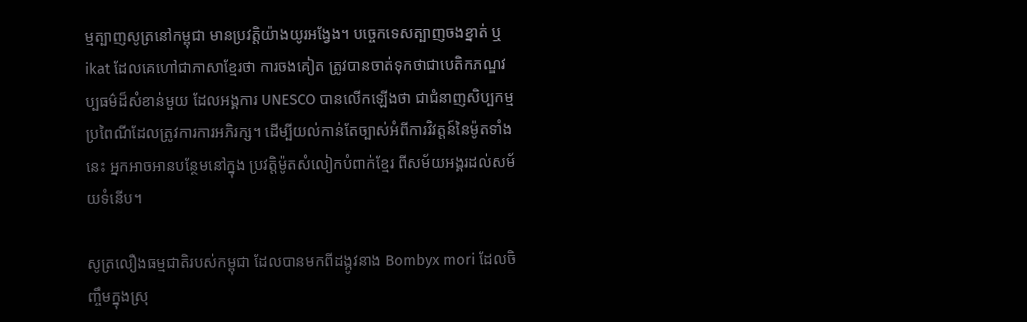ម្មត្បាញសូត្រនៅកម្ពុជា មានប្រវត្តិយ៉ាងយូរអង្វែង។ បច្ចេកទេសត្បាញចងខ្នាត់ ឬ ikat ដែលគេហៅជាភាសាខ្មែរថា ការចងគៀត ត្រូវបានចាត់ទុកថាជាបេតិកភណ្ឌវប្បធម៌ដ៏សំខាន់មួយ ដែលអង្គការ UNESCO បានលើកឡើងថា ជាជំនាញសិប្បកម្មប្រពៃណីដែលត្រូវការការអភិរក្ស។ ដើម្បីយល់កាន់តែច្បាស់អំពីការវិវត្តន៍នៃម៉ូតទាំងនេះ អ្នកអាចអានបន្ថែមនៅក្នុង ប្រវត្តិម៉ូតសំលៀកបំពាក់ខ្មែរ ពីសម័យអង្គរដល់សម័យទំនើប។

សូត្រលឿងធម្មជាតិរបស់កម្ពុជា ដែលបានមកពីដង្កូវនាង Bombyx mori ដែលចិញ្ចឹមក្នុងស្រុ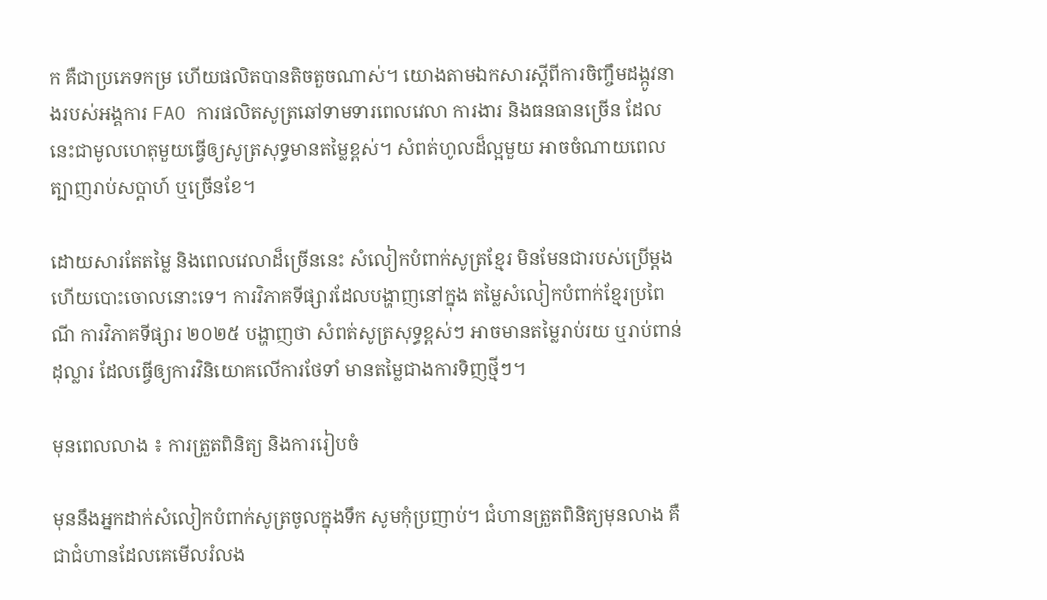ក គឺជាប្រភេទកម្រ ហើយផលិតបានតិចតួចណាស់។ យោងតាមឯកសារស្តីពីការចិញ្ចឹមដង្កូវនាងរបស់អង្គការ FAO ការផលិតសូត្រឆៅទាមទារពេលវេលា ការងារ និងធនធានច្រើន ដែលនេះជាមូលហេតុមួយធ្វើឲ្យសូត្រសុទ្ធមានតម្លៃខ្ពស់។ សំពត់ហូលដ៏ល្អមួយ អាចចំណាយពេលត្បាញរាប់សប្តាហ៍ ឬច្រើនខែ។

ដោយសារតែតម្លៃ និងពេលវេលាដ៏ច្រើននេះ សំលៀកបំពាក់សូត្រខ្មែរ មិនមែនជារបស់ប្រើម្តងហើយបោះចោលនោះទេ។ ការវិភាគទីផ្សារដែលបង្ហាញនៅក្នុង តម្លៃសំលៀកបំពាក់ខ្មែរប្រពៃណី ការវិភាគទីផ្សារ ២០២៥ បង្ហាញថា សំពត់សូត្រសុទ្ធខ្ពស់ៗ អាចមានតម្លៃរាប់រយ ឬរាប់ពាន់ដុល្លារ ដែលធ្វើឲ្យការវិនិយោគលើការថែទាំ មានតម្លៃជាងការទិញថ្មីៗ។

មុនពេលលាង ៖ ការត្រួតពិនិត្យ និងការរៀបចំ

មុននឹងអ្នកដាក់សំលៀកបំពាក់សូត្រចូលក្នុងទឹក សូមកុំប្រញាប់។ ជំហានត្រួតពិនិត្យមុនលាង គឺជាជំហានដែលគេមើលរំលង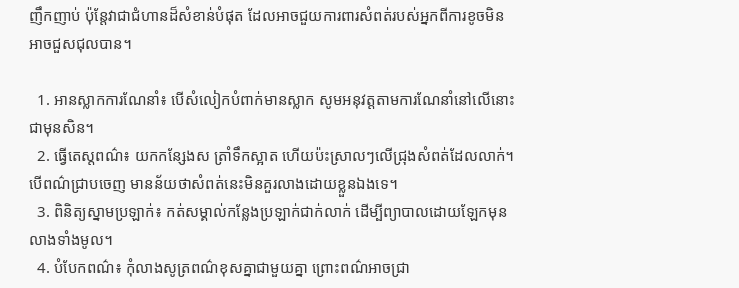ញឹកញាប់ ប៉ុន្តែវាជាជំហានដ៏សំខាន់បំផុត ដែលអាចជួយការពារសំពត់របស់អ្នកពីការខូចមិនអាចជួសជុលបាន។

  1. អានស្លាកការណែនាំ៖ បើសំលៀកបំពាក់មានស្លាក សូមអនុវត្តតាមការណែនាំនៅលើនោះជាមុនសិន។
  2. ធ្វើតេស្តពណ៌៖ យកកន្សែងស ត្រាំទឹកស្អាត ហើយប៉ះស្រាលៗលើជ្រុងសំពត់ដែលលាក់។ បើពណ៌ជ្រាបចេញ មានន័យថាសំពត់នេះមិនគួរលាងដោយខ្លួនឯងទេ។
  3. ពិនិត្យស្នាមប្រឡាក់៖ កត់សម្គាល់កន្លែងប្រឡាក់ជាក់លាក់ ដើម្បីព្យាបាលដោយឡែកមុនលាងទាំងមូល។
  4. បំបែកពណ៌៖ កុំលាងសូត្រពណ៌ខុសគ្នាជាមួយគ្នា ព្រោះពណ៌អាចជ្រា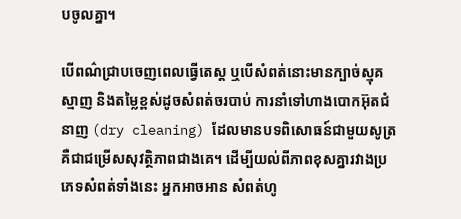បចូលគ្នា។

បើពណ៌ជ្រាបចេញពេលធ្វើតេស្ត ឬបើសំពត់នោះមានក្បាច់ស្មុគស្មាញ និងតម្លៃខ្ពស់ដូចសំពត់ចរបាប់ ការនាំទៅហាងបោកអ៊ុតជំនាញ (dry cleaning) ដែលមានបទពិសោធន៍ជាមួយសូត្រ គឺជាជម្រើសសុវត្ថិភាពជាងគេ។ ដើម្បីយល់ពីភាពខុសគ្នារវាងប្រភេទសំពត់ទាំងនេះ អ្នកអាចអាន សំពត់ហូ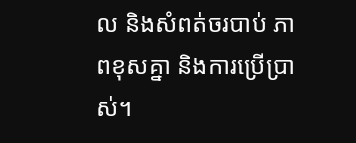ល និងសំពត់ចរបាប់ ភាពខុសគ្នា និងការប្រើប្រាស់។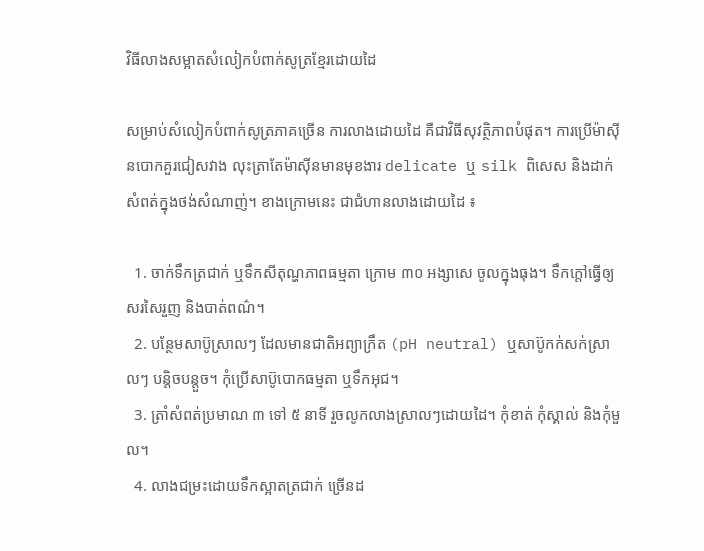វិធីលាងសម្អាតសំលៀកបំពាក់សូត្រខ្មែរដោយដៃ

សម្រាប់សំលៀកបំពាក់សូត្រភាគច្រើន ការលាងដោយដៃ គឺជាវិធីសុវត្ថិភាពបំផុត។ ការប្រើម៉ាស៊ីនបោកគួរជៀសវាង លុះត្រាតែម៉ាស៊ីនមានមុខងារ delicate ឬ silk ពិសេស និងដាក់សំពត់ក្នុងថង់សំណាញ់។ ខាងក្រោមនេះ ជាជំហានលាងដោយដៃ ៖

  1. ចាក់ទឹកត្រជាក់ ឬទឹកសីតុណ្ហភាពធម្មតា ក្រោម ៣០ អង្សាសេ ចូលក្នុងធុង។ ទឹកក្តៅធ្វើឲ្យសរសៃរួញ និងបាត់ពណ៌។
  2. បន្ថែមសាប៊ូស្រាលៗ ដែលមានជាតិអព្យាក្រឹត (pH neutral) ឬសាប៊ូកក់សក់ស្រាលៗ បន្តិចបន្តួច។ កុំប្រើសាប៊ូបោកធម្មតា ឬទឹកអុជ។
  3. ត្រាំសំពត់ប្រមាណ ៣ ទៅ ៥ នាទី រួចលូកលាងស្រាលៗដោយដៃ។ កុំខាត់ កុំស្គាល់ និងកុំមួល។
  4. លាងជម្រះដោយទឹកស្អាតត្រជាក់ ច្រើនដ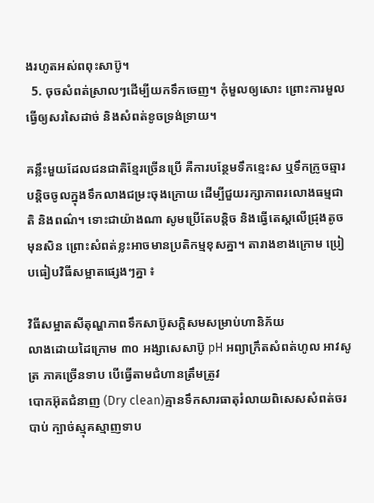ងរហូតអស់ពពុះសាប៊ូ។
  5. ចុចសំពត់ស្រាលៗដើម្បីយកទឹកចេញ។ កុំមួលឲ្យសោះ ព្រោះការមួលធ្វើឲ្យសរសៃដាច់ និងសំពត់ខូចទ្រង់ទ្រាយ។

គន្លឹះមួយដែលជនជាតិខ្មែរច្រើនប្រើ គឺការបន្ថែមទឹកខ្មេះស ឬទឹកក្រូចឆ្មារបន្តិចចូលក្នុងទឹកលាងជម្រះចុងក្រោយ ដើម្បីជួយរក្សាភាពរលោងធម្មជាតិ និងពណ៌។ ទោះជាយ៉ាងណា សូមប្រើតែបន្តិច និងធ្វើតេស្តលើជ្រុងតូចមុនសិន ព្រោះសំពត់ខ្លះអាចមានប្រតិកម្មខុសគ្នា។ តារាងខាងក្រោម ប្រៀបធៀបវិធីសម្អាតផ្សេងៗគ្នា ៖

វិធីសម្អាតសីតុណ្ហភាពទឹកសាប៊ូសក្តិសមសម្រាប់ហានិភ័យ
លាងដោយដៃក្រោម ៣០ អង្សាសេសាប៊ូ pH អព្យាក្រឹតសំពត់ហូល អាវសូត្រ ភាគច្រើនទាប បើធ្វើតាមជំហានត្រឹមត្រូវ
បោកអ៊ុតជំនាញ (Dry clean)គ្មានទឹកសារធាតុរំលាយពិសេសសំពត់ចរបាប់ ក្បាច់ស្មុគស្មាញទាប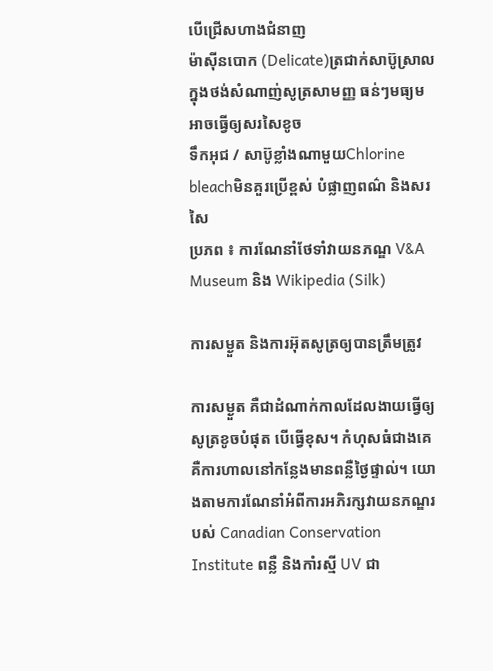បើជ្រើសហាងជំនាញ
ម៉ាស៊ីនបោក (Delicate)ត្រជាក់សាប៊ូស្រាល ក្នុងថង់សំណាញ់សូត្រសាមញ្ញ ធន់ៗមធ្យម អាចធ្វើឲ្យសរសៃខូច
ទឹកអុជ / សាប៊ូខ្លាំងណាមួយChlorine bleachមិនគួរប្រើខ្ពស់ បំផ្លាញពណ៌ និងសរសៃ
ប្រភព ៖ ការណែនាំថែទាំវាយនភណ្ឌ V&A Museum និង Wikipedia (Silk)

ការសម្ងួត និងការអ៊ុតសូត្រឲ្យបានត្រឹមត្រូវ

ការសម្ងួត គឺជាដំណាក់កាលដែលងាយធ្វើឲ្យសូត្រខូចបំផុត បើធ្វើខុស។ កំហុសធំជាងគេ គឺការហាលនៅកន្លែងមានពន្លឺថ្ងៃផ្ទាល់។ យោងតាមការណែនាំអំពីការអភិរក្សវាយនភណ្ឌរបស់ Canadian Conservation Institute ពន្លឺ និងកាំរស្មី UV ជា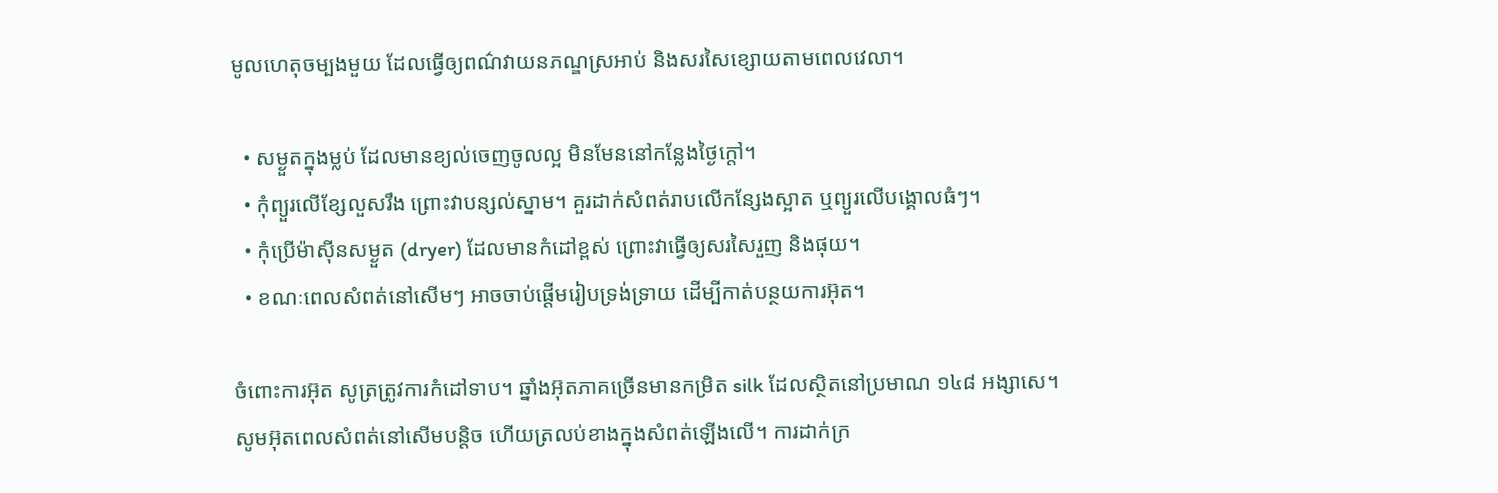មូលហេតុចម្បងមួយ ដែលធ្វើឲ្យពណ៌វាយនភណ្ឌស្រអាប់ និងសរសៃខ្សោយតាមពេលវេលា។

  • សម្ងួតក្នុងម្លប់ ដែលមានខ្យល់ចេញចូលល្អ មិនមែននៅកន្លែងថ្ងៃក្តៅ។
  • កុំព្យួរលើខ្សែលួសរឹង ព្រោះវាបន្សល់ស្នាម។ គួរដាក់សំពត់រាបលើកន្សែងស្អាត ឬព្យួរលើបង្គោលធំៗ។
  • កុំប្រើម៉ាស៊ីនសម្ងួត (dryer) ដែលមានកំដៅខ្ពស់ ព្រោះវាធ្វើឲ្យសរសៃរួញ និងផុយ។
  • ខណៈពេលសំពត់នៅសើមៗ អាចចាប់ផ្តើមរៀបទ្រង់ទ្រាយ ដើម្បីកាត់បន្ថយការអ៊ុត។

ចំពោះការអ៊ុត សូត្រត្រូវការកំដៅទាប។ ឆ្នាំងអ៊ុតភាគច្រើនមានកម្រិត silk ដែលស្ថិតនៅប្រមាណ ១៤៨ អង្សាសេ។ សូមអ៊ុតពេលសំពត់នៅសើមបន្តិច ហើយត្រលប់ខាងក្នុងសំពត់ឡើងលើ។ ការដាក់ក្រ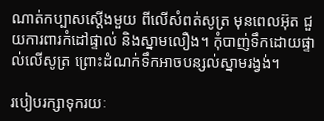ណាត់កប្បាសស្តើងមួយ ពីលើសំពត់សូត្រ មុនពេលអ៊ុត ជួយការពារកំដៅផ្ទាល់ និងស្នាមលឿង។ កុំបាញ់ទឹកដោយផ្ទាល់លើសូត្រ ព្រោះដំណក់ទឹកអាចបន្សល់ស្នាមរង្វង់។

របៀបរក្សាទុករយៈ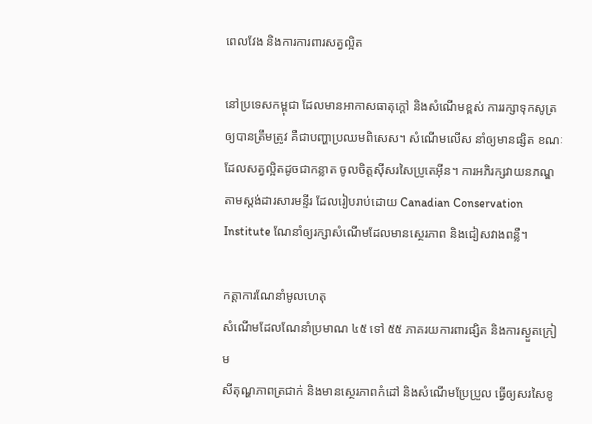ពេលវែង និងការការពារសត្វល្អិត

នៅប្រទេសកម្ពុជា ដែលមានអាកាសធាតុក្តៅ និងសំណើមខ្ពស់ ការរក្សាទុកសូត្រឲ្យបានត្រឹមត្រូវ គឺជាបញ្ហាប្រឈមពិសេស។ សំណើមលើស នាំឲ្យមានផ្សិត ខណៈដែលសត្វល្អិតដូចជាកន្លាត ចូលចិត្តស៊ីសរសៃប្រូតេអ៊ីន។ ការអភិរក្សវាយនភណ្ឌតាមស្តង់ដារសារមន្ទីរ ដែលរៀបរាប់ដោយ Canadian Conservation Institute ណែនាំឲ្យរក្សាសំណើមដែលមានស្ថេរភាព និងជៀសវាងពន្លឺ។

កត្តាការណែនាំមូលហេតុ
សំណើមដែលណែនាំប្រមាណ ៤៥ ទៅ ៥៥ ភាគរយការពារផ្សិត និងការស្ងួតក្រៀម
សីតុណ្ហភាពត្រជាក់ និងមានស្ថេរភាពកំដៅ និងសំណើមប្រែប្រួល ធ្វើឲ្យសរសៃខូ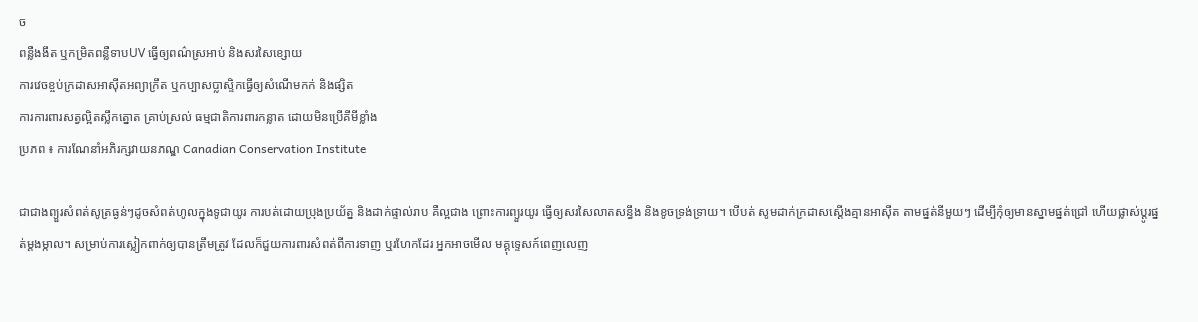ច
ពន្លឺងងឹត ឬកម្រិតពន្លឺទាបUV ធ្វើឲ្យពណ៌ស្រអាប់ និងសរសៃខ្សោយ
ការវេចខ្ចប់ក្រដាសអាស៊ីតអព្យាក្រឹត ឬកប្បាសប្លាស្ទិកធ្វើឲ្យសំណើមកក់ និងផ្សិត
ការការពារសត្វល្អិតស្លឹកត្នោត គ្រាប់ស្រល់ ធម្មជាតិការពារកន្លាត ដោយមិនប្រើគីមីខ្លាំង
ប្រភព ៖ ការណែនាំអភិរក្សវាយនភណ្ឌ Canadian Conservation Institute

ជាជាងព្យួរសំពត់សូត្រធ្ងន់ៗដូចសំពត់ហូលក្នុងទូជាយូរ ការបត់ដោយប្រុងប្រយ័ត្ន និងដាក់ផ្ទាល់រាប គឺល្អជាង ព្រោះការព្យួរយូរ ធ្វើឲ្យសរសៃលាតសន្ធឹង និងខូចទ្រង់ទ្រាយ។ បើបត់ សូមដាក់ក្រដាសស្តើងគ្មានអាស៊ីត តាមផ្នត់នីមួយៗ ដើម្បីកុំឲ្យមានស្នាមផ្នត់ជ្រៅ ហើយផ្លាស់ប្តូរផ្នត់ម្តងម្កាល។ សម្រាប់ការស្លៀកពាក់ឲ្យបានត្រឹមត្រូវ ដែលក៏ជួយការពារសំពត់ពីការទាញ ឬរហែកដែរ អ្នកអាចមើល មគ្គុទ្ទេសក៍ពេញលេញ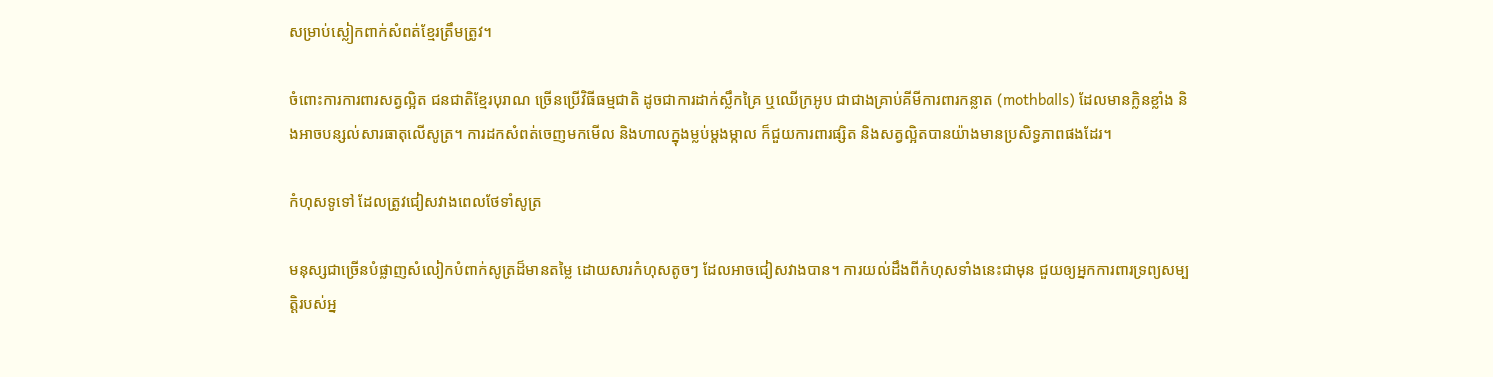សម្រាប់ស្លៀកពាក់សំពត់ខ្មែរត្រឹមត្រូវ។

ចំពោះការការពារសត្វល្អិត ជនជាតិខ្មែរបុរាណ ច្រើនប្រើវិធីធម្មជាតិ ដូចជាការដាក់ស្លឹកគ្រៃ ឬឈើក្រអូប ជាជាងគ្រាប់គីមីការពារកន្លាត (mothballs) ដែលមានក្លិនខ្លាំង និងអាចបន្សល់សារធាតុលើសូត្រ។ ការដកសំពត់ចេញមកមើល និងហាលក្នុងម្លប់ម្តងម្កាល ក៏ជួយការពារផ្សិត និងសត្វល្អិតបានយ៉ាងមានប្រសិទ្ធភាពផងដែរ។

កំហុសទូទៅ ដែលត្រូវជៀសវាងពេលថែទាំសូត្រ

មនុស្សជាច្រើនបំផ្លាញសំលៀកបំពាក់សូត្រដ៏មានតម្លៃ ដោយសារកំហុសតូចៗ ដែលអាចជៀសវាងបាន។ ការយល់ដឹងពីកំហុសទាំងនេះជាមុន ជួយឲ្យអ្នកការពារទ្រព្យសម្បត្តិរបស់អ្ន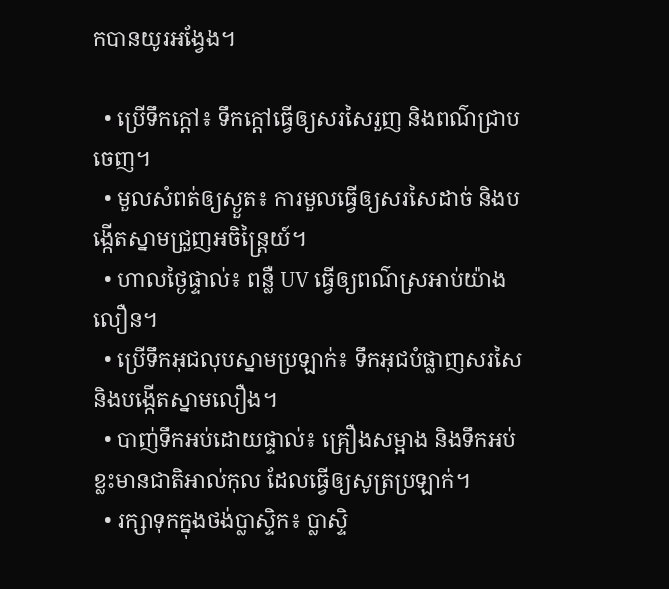កបានយូរអង្វែង។

  • ប្រើទឹកក្តៅ៖ ទឹកក្តៅធ្វើឲ្យសរសៃរួញ និងពណ៌ជ្រាបចេញ។
  • មួលសំពត់ឲ្យស្ងួត៖ ការមួលធ្វើឲ្យសរសៃដាច់ និងបង្កើតស្នាមជ្រួញអចិន្ត្រៃយ៍។
  • ហាលថ្ងៃផ្ទាល់៖ ពន្លឺ UV ធ្វើឲ្យពណ៌ស្រអាប់យ៉ាងលឿន។
  • ប្រើទឹកអុជលុបស្នាមប្រឡាក់៖ ទឹកអុជបំផ្លាញសរសៃ និងបង្កើតស្នាមលឿង។
  • បាញ់ទឹកអប់ដោយផ្ទាល់៖ គ្រឿងសម្អាង និងទឹកអប់ខ្លះមានជាតិអាល់កុល ដែលធ្វើឲ្យសូត្រប្រឡាក់។
  • រក្សាទុកក្នុងថង់ប្លាស្ទិក៖ ប្លាស្ទិ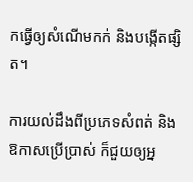កធ្វើឲ្យសំណើមកក់ និងបង្កើតផ្សិត។

ការយល់ដឹងពីប្រភេទសំពត់ និងឱកាសប្រើប្រាស់ ក៏ជួយឲ្យអ្ន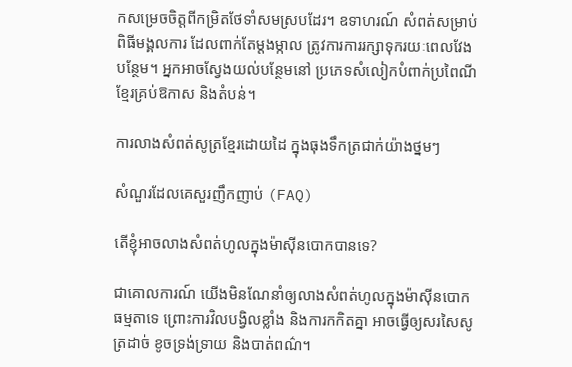កសម្រេចចិត្តពីកម្រិតថែទាំសមស្របដែរ។ ឧទាហរណ៍ សំពត់សម្រាប់ពិធីមង្គលការ ដែលពាក់តែម្តងម្កាល ត្រូវការការរក្សាទុករយៈពេលវែងបន្ថែម។ អ្នកអាចស្វែងយល់បន្ថែមនៅ ប្រភេទសំលៀកបំពាក់ប្រពៃណីខ្មែរគ្រប់ឱកាស និងតំបន់។

ការលាងសំពត់សូត្រខ្មែរដោយដៃ ក្នុងធុងទឹកត្រជាក់យ៉ាងថ្នមៗ

សំណួរដែលគេសួរញឹកញាប់ (FAQ)

តើខ្ញុំអាចលាងសំពត់ហូលក្នុងម៉ាស៊ីនបោកបានទេ?

ជាគោលការណ៍ យើងមិនណែនាំឲ្យលាងសំពត់ហូលក្នុងម៉ាស៊ីនបោកធម្មតាទេ ព្រោះការវិលបង្វិលខ្លាំង និងការកកិតគ្នា អាចធ្វើឲ្យសរសៃសូត្រដាច់ ខូចទ្រង់ទ្រាយ និងបាត់ពណ៌។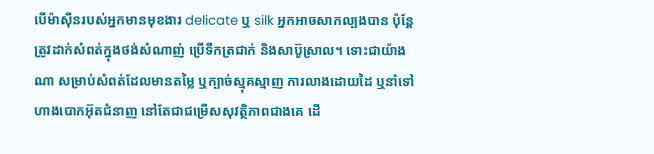បើម៉ាស៊ីនរបស់អ្នកមានមុខងារ delicate ឬ silk អ្នកអាចសាកល្បងបាន ប៉ុន្តែត្រូវដាក់សំពត់ក្នុងថង់សំណាញ់ ប្រើទឹកត្រជាក់ និងសាប៊ូស្រាល។ ទោះជាយ៉ាងណា សម្រាប់សំពត់ដែលមានតម្លៃ ឬក្បាច់ស្មុគស្មាញ ការលាងដោយដៃ ឬនាំទៅហាងបោកអ៊ុតជំនាញ នៅតែជាជម្រើសសុវត្ថិភាពជាងគេ ដើ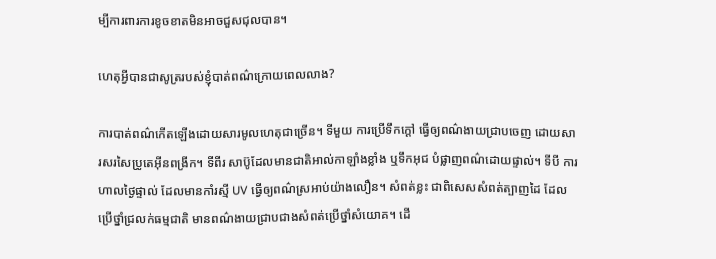ម្បីការពារការខូចខាតមិនអាចជួសជុលបាន។

ហេតុអ្វីបានជាសូត្ររបស់ខ្ញុំបាត់ពណ៌ក្រោយពេលលាង?

ការបាត់ពណ៌កើតឡើងដោយសារមូលហេតុជាច្រើន។ ទីមួយ ការប្រើទឹកក្តៅ ធ្វើឲ្យពណ៌ងាយជ្រាបចេញ ដោយសារសរសៃប្រូតេអ៊ីនពង្រីក។ ទីពីរ សាប៊ូដែលមានជាតិអាល់កាឡាំងខ្លាំង ឬទឹកអុជ បំផ្លាញពណ៌ដោយផ្ទាល់។ ទីបី ការហាលថ្ងៃផ្ទាល់ ដែលមានកាំរស្មី UV ធ្វើឲ្យពណ៌ស្រអាប់យ៉ាងលឿន។ សំពត់ខ្លះ ជាពិសេសសំពត់ត្បាញដៃ ដែលប្រើថ្នាំជ្រលក់ធម្មជាតិ មានពណ៌ងាយជ្រាបជាងសំពត់ប្រើថ្នាំសំយោគ។ ដើ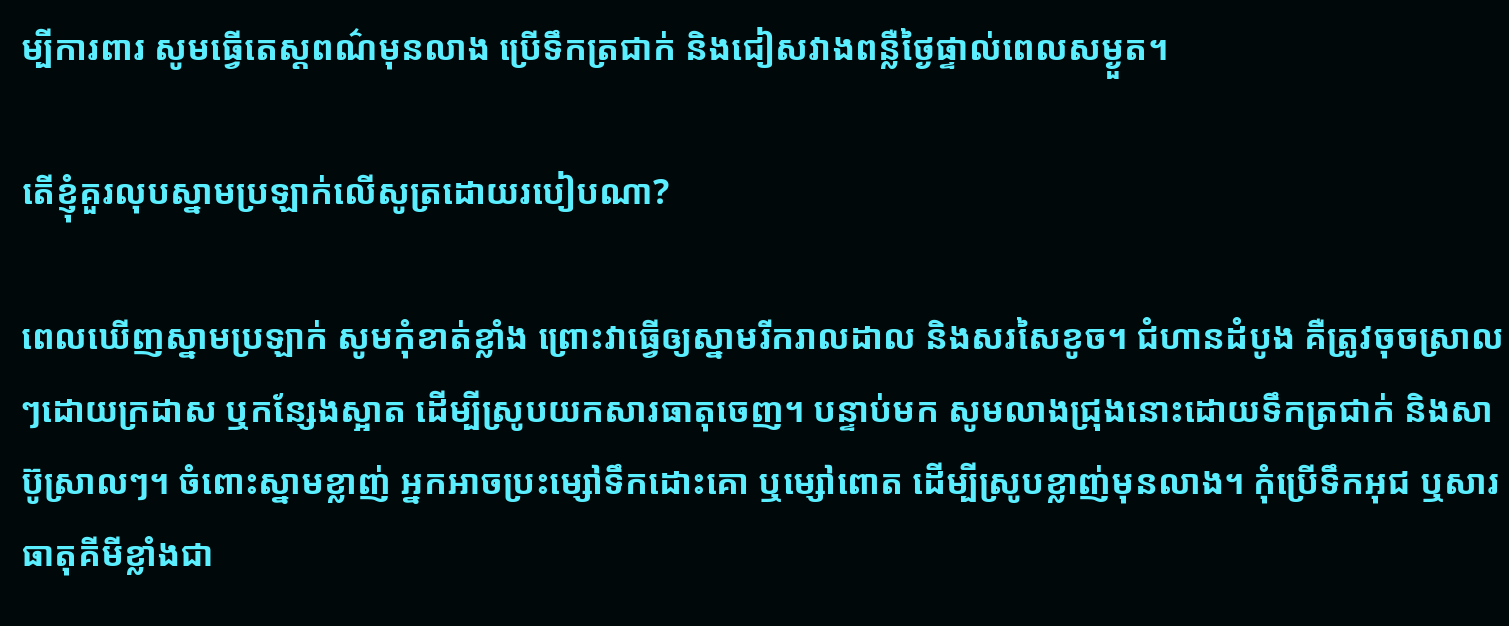ម្បីការពារ សូមធ្វើតេស្តពណ៌មុនលាង ប្រើទឹកត្រជាក់ និងជៀសវាងពន្លឺថ្ងៃផ្ទាល់ពេលសម្ងួត។

តើខ្ញុំគួរលុបស្នាមប្រឡាក់លើសូត្រដោយរបៀបណា?

ពេលឃើញស្នាមប្រឡាក់ សូមកុំខាត់ខ្លាំង ព្រោះវាធ្វើឲ្យស្នាមរីករាលដាល និងសរសៃខូច។ ជំហានដំបូង គឺត្រូវចុចស្រាលៗដោយក្រដាស ឬកន្សែងស្អាត ដើម្បីស្រូបយកសារធាតុចេញ។ បន្ទាប់មក សូមលាងជ្រុងនោះដោយទឹកត្រជាក់ និងសាប៊ូស្រាលៗ។ ចំពោះស្នាមខ្លាញ់ អ្នកអាចប្រះម្សៅទឹកដោះគោ ឬម្សៅពោត ដើម្បីស្រូបខ្លាញ់មុនលាង។ កុំប្រើទឹកអុជ ឬសារធាតុគីមីខ្លាំងជា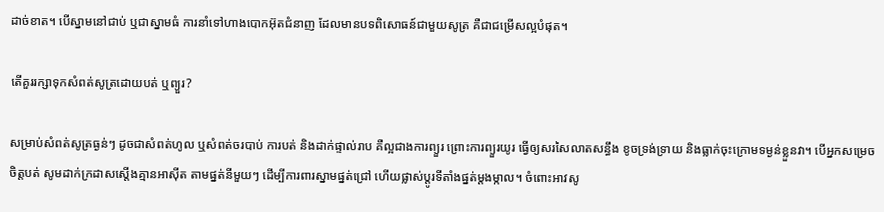ដាច់ខាត។ បើស្នាមនៅជាប់ ឬជាស្នាមធំ ការនាំទៅហាងបោកអ៊ុតជំនាញ ដែលមានបទពិសោធន៍ជាមួយសូត្រ គឺជាជម្រើសល្អបំផុត។

តើគួររក្សាទុកសំពត់សូត្រដោយបត់ ឬព្យួរ?

សម្រាប់សំពត់សូត្រធ្ងន់ៗ ដូចជាសំពត់ហូល ឬសំពត់ចរបាប់ ការបត់ និងដាក់ផ្ទាល់រាប គឺល្អជាងការព្យួរ ព្រោះការព្យួរយូរ ធ្វើឲ្យសរសៃលាតសន្ធឹង ខូចទ្រង់ទ្រាយ និងធ្លាក់ចុះក្រោមទម្ងន់ខ្លួនវា។ បើអ្នកសម្រេចចិត្តបត់ សូមដាក់ក្រដាសស្តើងគ្មានអាស៊ីត តាមផ្នត់នីមួយៗ ដើម្បីការពារស្នាមផ្នត់ជ្រៅ ហើយផ្លាស់ប្តូរទីតាំងផ្នត់ម្តងម្កាល។ ចំពោះអាវសូ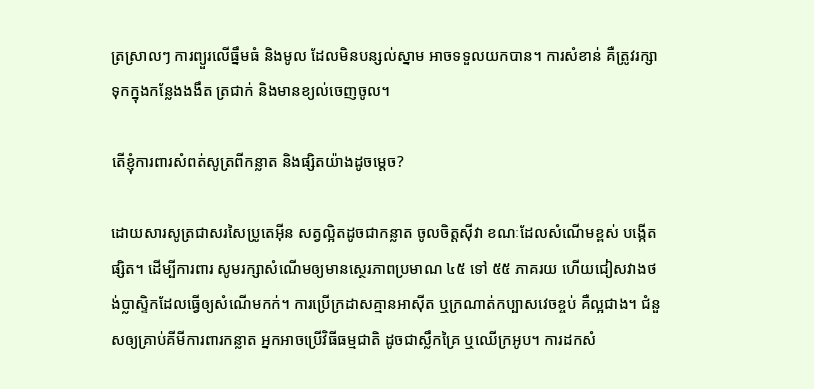ត្រស្រាលៗ ការព្យួរលើធ្នឹមធំ និងមូល ដែលមិនបន្សល់ស្នាម អាចទទួលយកបាន។ ការសំខាន់ គឺត្រូវរក្សាទុកក្នុងកន្លែងងងឹត ត្រជាក់ និងមានខ្យល់ចេញចូល។

តើខ្ញុំការពារសំពត់សូត្រពីកន្លាត និងផ្សិតយ៉ាងដូចម្តេច?

ដោយសារសូត្រជាសរសៃប្រូតេអ៊ីន សត្វល្អិតដូចជាកន្លាត ចូលចិត្តស៊ីវា ខណៈដែលសំណើមខ្ពស់ បង្កើតផ្សិត។ ដើម្បីការពារ សូមរក្សាសំណើមឲ្យមានស្ថេរភាពប្រមាណ ៤៥ ទៅ ៥៥ ភាគរយ ហើយជៀសវាងថង់ប្លាស្ទិកដែលធ្វើឲ្យសំណើមកក់។ ការប្រើក្រដាសគ្មានអាស៊ីត ឬក្រណាត់កប្បាសវេចខ្ចប់ គឺល្អជាង។ ជំនួសឲ្យគ្រាប់គីមីការពារកន្លាត អ្នកអាចប្រើវិធីធម្មជាតិ ដូចជាស្លឹកគ្រៃ ឬឈើក្រអូប។ ការដកសំ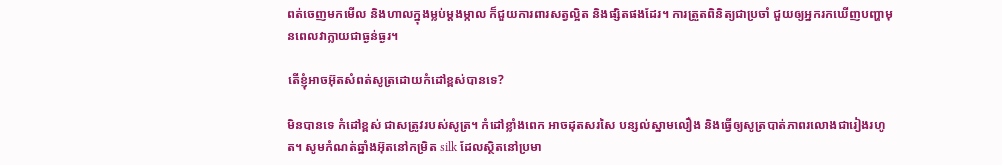ពត់ចេញមកមើល និងហាលក្នុងម្លប់ម្តងម្កាល ក៏ជួយការពារសត្វល្អិត និងផ្សិតផងដែរ។ ការត្រួតពិនិត្យជាប្រចាំ ជួយឲ្យអ្នករកឃើញបញ្ហាមុនពេលវាក្លាយជាធ្ងន់ធ្ងរ។

តើខ្ញុំអាចអ៊ុតសំពត់សូត្រដោយកំដៅខ្ពស់បានទេ?

មិនបានទេ កំដៅខ្ពស់ ជាសត្រូវរបស់សូត្រ។ កំដៅខ្លាំងពេក អាចដុតសរសៃ បន្សល់ស្នាមលឿង និងធ្វើឲ្យសូត្របាត់ភាពរលោងជារៀងរហូត។ សូមកំណត់ឆ្នាំងអ៊ុតនៅកម្រិត silk ដែលស្ថិតនៅប្រមា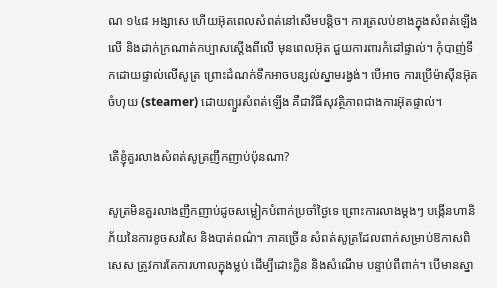ណ ១៤៨ អង្សាសេ ហើយអ៊ុតពេលសំពត់នៅសើមបន្តិច។ ការត្រលប់ខាងក្នុងសំពត់ឡើងលើ និងដាក់ក្រណាត់កប្បាសស្តើងពីលើ មុនពេលអ៊ុត ជួយការពារកំដៅផ្ទាល់។ កុំបាញ់ទឹកដោយផ្ទាល់លើសូត្រ ព្រោះដំណក់ទឹកអាចបន្សល់ស្នាមរង្វង់។ បើអាច ការប្រើម៉ាស៊ីនអ៊ុតចំហុយ (steamer) ដោយព្យួរសំពត់ឡើង គឺជាវិធីសុវត្ថិភាពជាងការអ៊ុតផ្ទាល់។

តើខ្ញុំគួរលាងសំពត់សូត្រញឹកញាប់ប៉ុនណា?

សូត្រមិនគួរលាងញឹកញាប់ដូចសម្លៀកបំពាក់ប្រចាំថ្ងៃទេ ព្រោះការលាងម្តងៗ បង្កើនហានិភ័យនៃការខូចសរសៃ និងបាត់ពណ៌។ ភាគច្រើន សំពត់សូត្រដែលពាក់សម្រាប់ឱកាសពិសេស ត្រូវការតែការហាលក្នុងម្លប់ ដើម្បីដោះក្លិន និងសំណើម បន្ទាប់ពីពាក់។ បើមានស្នា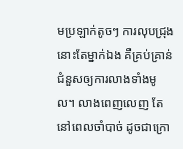មប្រឡាក់តូចៗ ការលុបជ្រុងនោះតែម្នាក់ឯង គឺគ្រប់គ្រាន់ ជំនួសឲ្យការលាងទាំងមូល។ លាងពេញលេញ តែនៅពេលចាំបាច់ ដូចជាក្រោ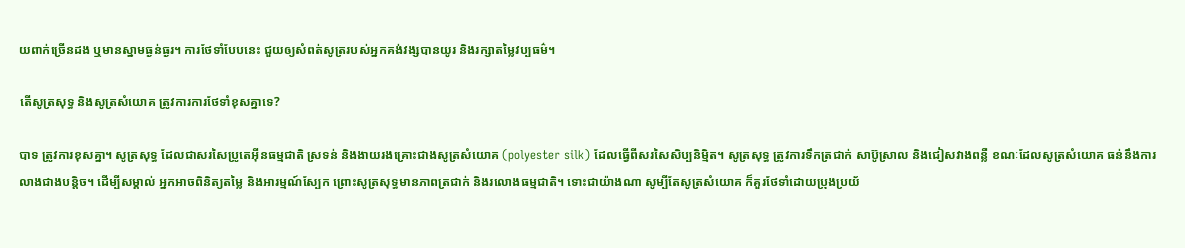យពាក់ច្រើនដង ឬមានស្នាមធ្ងន់ធ្ងរ។ ការថែទាំបែបនេះ ជួយឲ្យសំពត់សូត្ររបស់អ្នកគង់វង្សបានយូរ និងរក្សាតម្លៃវប្បធម៌។

តើសូត្រសុទ្ធ និងសូត្រសំយោគ ត្រូវការការថែទាំខុសគ្នាទេ?

បាទ ត្រូវការខុសគ្នា។ សូត្រសុទ្ធ ដែលជាសរសៃប្រូតេអ៊ីនធម្មជាតិ ស្រទន់ និងងាយរងគ្រោះជាងសូត្រសំយោគ (polyester silk) ដែលធ្វើពីសរសៃសិប្បនិម្មិត។ សូត្រសុទ្ធ ត្រូវការទឹកត្រជាក់ សាប៊ូស្រាល និងជៀសវាងពន្លឺ ខណៈដែលសូត្រសំយោគ ធន់នឹងការលាងជាងបន្តិច។ ដើម្បីសម្គាល់ អ្នកអាចពិនិត្យតម្លៃ និងអារម្មណ៍ស្បែក ព្រោះសូត្រសុទ្ធមានភាពត្រជាក់ និងរលោងធម្មជាតិ។ ទោះជាយ៉ាងណា សូម្បីតែសូត្រសំយោគ ក៏គួរថែទាំដោយប្រុងប្រយ័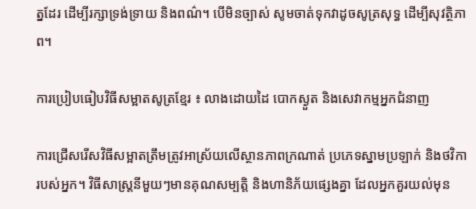ត្នដែរ ដើម្បីរក្សាទ្រង់ទ្រាយ និងពណ៌។ បើមិនច្បាស់ សូមចាត់ទុកវាដូចសូត្រសុទ្ធ ដើម្បីសុវត្ថិភាព។

ការប្រៀបធៀបវិធីសម្អាតសូត្រខ្មែរ ៖ លាងដោយដៃ បោកស្ងួត និងសេវាកម្មអ្នកជំនាញ

ការជ្រើសរើសវិធីសម្អាតត្រឹមត្រូវអាស្រ័យលើស្ថានភាពក្រណាត់ ប្រភេទស្នាមប្រឡាក់ និងថវិការបស់អ្នក។ វិធីសាស្ត្រនីមួយៗមានគុណសម្បត្តិ និងហានិភ័យផ្សេងគ្នា ដែលអ្នកគួរយល់មុន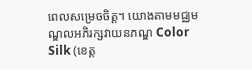ពេលសម្រេចចិត្ត។ យោងតាមមជ្ឈមណ្ឌលអភិរក្សវាយនភណ្ឌ Color Silk (ខេត្ត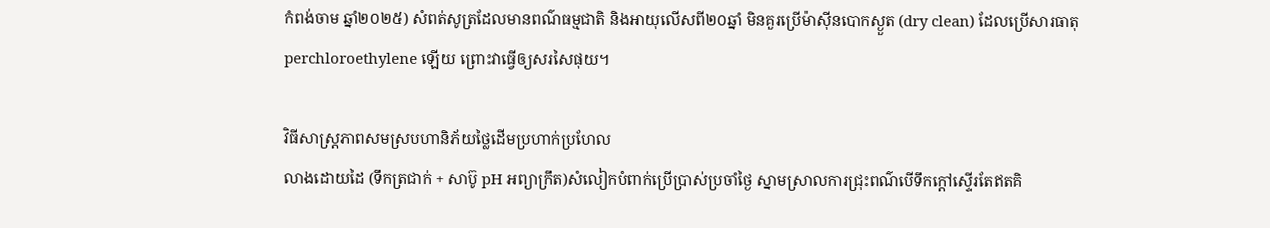កំពង់ចាម ឆ្នាំ២០២៥) សំពត់សូត្រដែលមានពណ៌ធម្មជាតិ និងអាយុលើសពី២០ឆ្នាំ មិនគួរប្រើម៉ាស៊ីនបោកស្ងួត (dry clean) ដែលប្រើសារធាតុ perchloroethylene ឡើយ ព្រោះវាធ្វើឲ្យសរសៃផុយ។

វិធីសាស្ត្រភាពសមស្របហានិភ័យថ្លៃដើមប្រហាក់ប្រហែល
លាងដោយដៃ (ទឹកត្រជាក់ + សាប៊ូ pH អព្យាក្រឹត)សំលៀកបំពាក់ប្រើប្រាស់ប្រចាំថ្ងៃ ស្នាមស្រាលការជ្រុះពណ៌បើទឹកក្តៅស្ទើរតែឥតគិ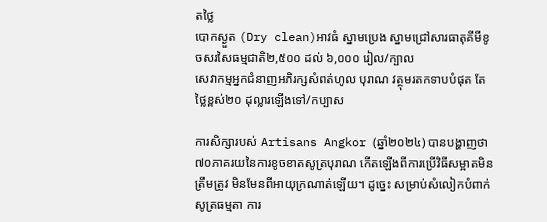តថ្លៃ
បោកស្ងួត (Dry clean)អាវធំ ស្នាមប្រេង ស្នាមជ្រៅសារធាតុគីមីខូចសរសៃធម្មជាតិ២,៥០០ ដល់ ៦,០០០ រៀល/ក្បាល
សេវាកម្មអ្នកជំនាញអភិរក្សសំពត់ហូល បុរាណ វត្ថុមរតកទាបបំផុត តែថ្លៃខ្ពស់២០ ដុល្លារឡើងទៅ/កប្បាស

ការសិក្សារបស់ Artisans Angkor (ឆ្នាំ២០២៤) បានបង្ហាញថា ៧០ភាគរយនៃការខូចខាតសូត្របុរាណ កើតឡើងពីការប្រើវិធីសម្អាតមិនត្រឹមត្រូវ មិនមែនពីអាយុក្រណាត់ឡើយ។ ដូច្នេះ សម្រាប់សំលៀកបំពាក់សូត្រធម្មតា ការ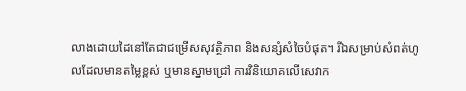លាងដោយដៃនៅតែជាជម្រើសសុវត្ថិភាព និងសន្សំសំចៃបំផុត។ រីឯសម្រាប់សំពត់ហូលដែលមានតម្លៃខ្ពស់ ឬមានស្នាមជ្រៅ ការវិនិយោគលើសេវាក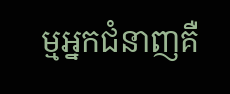ម្មអ្នកជំនាញគឺ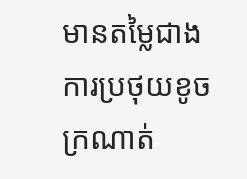មានតម្លៃជាងការប្រថុយខូចក្រណាត់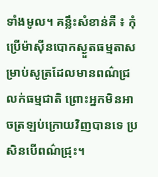ទាំងមូល។ គន្លឹះសំខាន់គឺ ៖ កុំប្រើម៉ាស៊ីនបោកស្ងួតធម្មតាសម្រាប់សូត្រដែលមានពណ៌ជ្រលក់ធម្មជាតិ ព្រោះអ្នកមិនអាចត្រឡប់ក្រោយវិញបានទេ ប្រសិនបើពណ៌ជ្រុះ។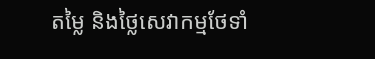តម្លៃ និងថ្លៃសេវាកម្មថែទាំ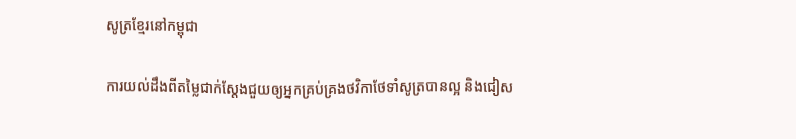សូត្រខ្មែរនៅកម្ពុជា

ការយល់ដឹងពីតម្លៃជាក់ស្តែងជួយឲ្យអ្នកគ្រប់គ្រងថវិកាថែទាំសូត្របានល្អ និងជៀស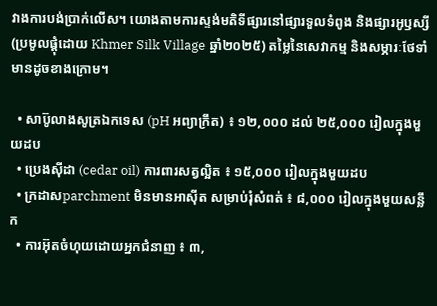វាងការបង់ប្រាក់លើស។ យោងតាមការស្ទង់មតិទីផ្សារនៅផ្សារទួលទំពូង និងផ្សារអូឫស្សី (ប្រមូលផ្ដុំដោយ Khmer Silk Village ឆ្នាំ២០២៥) តម្លៃនៃសេវាកម្ម និងសម្ភារៈថែទាំមានដូចខាងក្រោម។

  • សាប៊ូលាងសូត្រឯកទេស (pH អព្យាក្រឹត) ៖ ១២,០០០ ដល់ ២៥,០០០ រៀលក្នុងមួយដប
  • ប្រេងស៊ីដា (cedar oil) ការពារសត្វល្អិត ៖ ១៥,០០០ រៀលក្នុងមួយដប
  • ក្រដាសparchment មិនមានអាស៊ីត សម្រាប់រុំសំពត់ ៖ ៨,០០០ រៀលក្នុងមួយសន្លឹក
  • ការអ៊ុតចំហុយដោយអ្នកជំនាញ ៖ ៣,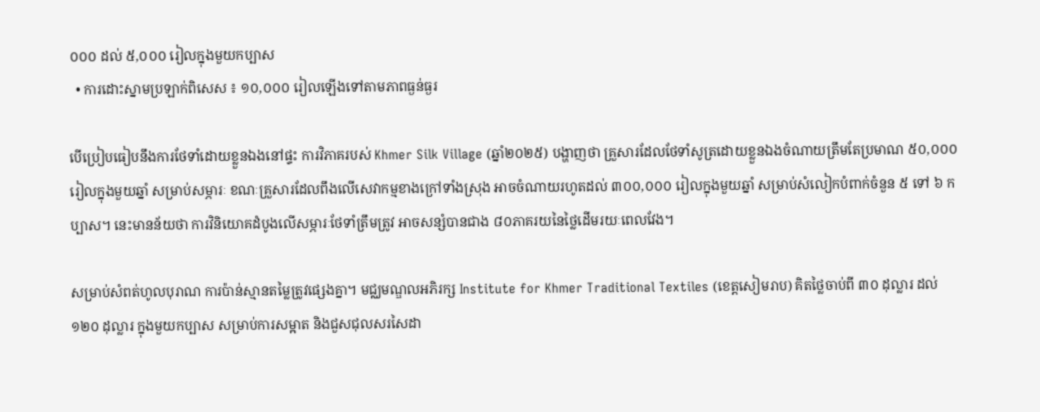០០០ ដល់ ៥,០០០ រៀលក្នុងមួយកប្បាស
  • ការដោះស្នាមប្រឡាក់ពិសេស ៖ ១០,០០០ រៀលឡើងទៅតាមភាពធ្ងន់ធ្ងរ

បើប្រៀបធៀបនឹងការថែទាំដោយខ្លួនឯងនៅផ្ទះ ការវិភាគរបស់ Khmer Silk Village (ឆ្នាំ២០២៥) បង្ហាញថា គ្រួសារដែលថែទាំសូត្រដោយខ្លួនឯងចំណាយត្រឹមតែប្រមាណ ៥០,០០០ រៀលក្នុងមួយឆ្នាំ សម្រាប់សម្ភារៈ ខណៈគ្រួសារដែលពឹងលើសេវាកម្មខាងក្រៅទាំងស្រុង អាចចំណាយរហូតដល់ ៣០០,០០០ រៀលក្នុងមួយឆ្នាំ សម្រាប់សំលៀកបំពាក់ចំនួន ៥ ទៅ ៦ កប្បាស។ នេះមានន័យថា ការវិនិយោគដំបូងលើសម្ភារៈថែទាំត្រឹមត្រូវ អាចសន្សំបានជាង ៨០ភាគរយនៃថ្លៃដើមរយៈពេលវែង។

សម្រាប់សំពត់ហូលបុរាណ ការប៉ាន់ស្មានតម្លៃត្រូវផ្សេងគ្នា។ មជ្ឈមណ្ឌលអភិរក្ស Institute for Khmer Traditional Textiles (ខេត្តសៀមរាប) គិតថ្លៃចាប់ពី ៣០ ដុល្លារ ដល់ ១២០ ដុល្លារ ក្នុងមួយកប្បាស សម្រាប់ការសម្អាត និងជួសជុលសរសៃដា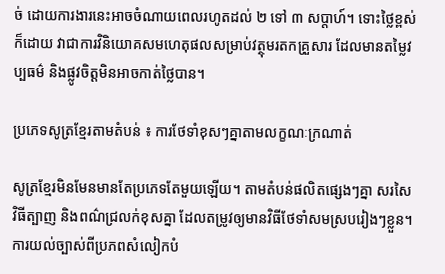ច់ ដោយការងារនេះអាចចំណាយពេលរហូតដល់ ២ ទៅ ៣ សប្តាហ៍។ ទោះថ្លៃខ្ពស់ក៏ដោយ វាជាការវិនិយោគសមហេតុផលសម្រាប់វត្ថុមរតកគ្រួសារ ដែលមានតម្លៃវប្បធម៌ និងផ្លូវចិត្តមិនអាចកាត់ថ្លៃបាន។

ប្រភេទសូត្រខ្មែរតាមតំបន់ ៖ ការថែទាំខុសៗគ្នាតាមលក្ខណៈក្រណាត់

សូត្រខ្មែរមិនមែនមានតែប្រភេទតែមួយឡើយ។ តាមតំបន់ផលិតផ្សេងៗគ្នា សរសៃ វិធីត្បាញ និងពណ៌ជ្រលក់ខុសគ្នា ដែលតម្រូវឲ្យមានវិធីថែទាំសមស្របរៀងៗខ្លួន។ ការយល់ច្បាស់ពីប្រភពសំលៀកបំ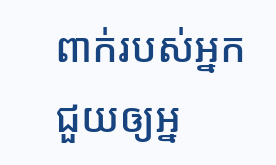ពាក់របស់អ្នក ជួយឲ្យអ្ន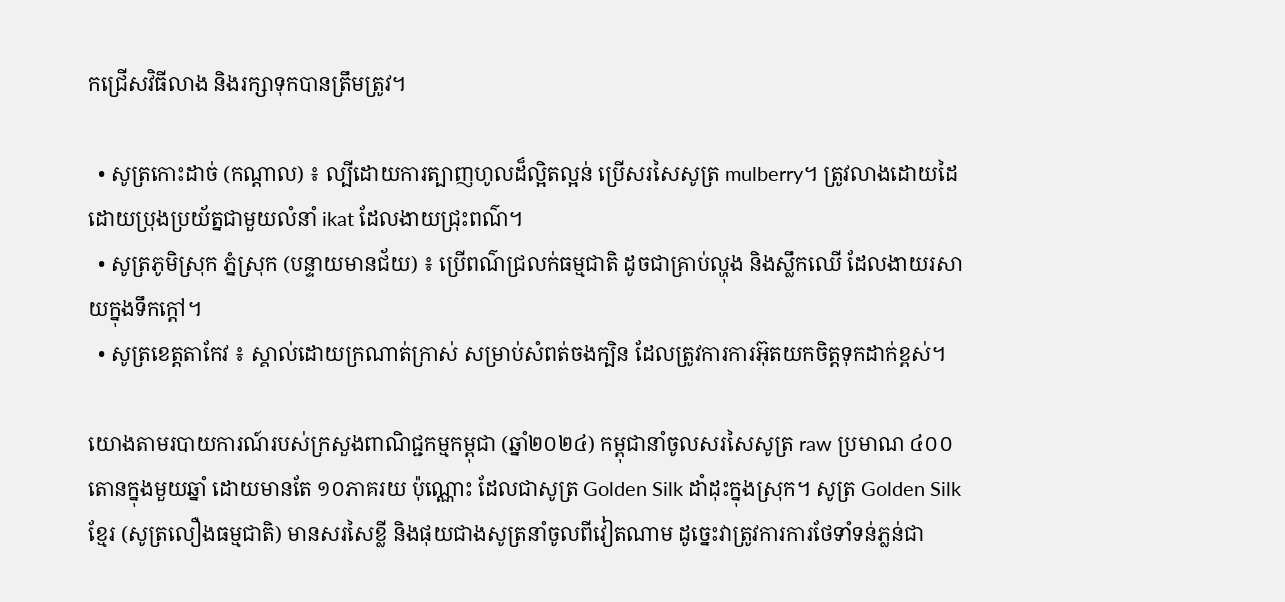កជ្រើសវិធីលាង និងរក្សាទុកបានត្រឹមត្រូវ។

  • សូត្រកោះដាច់ (កណ្ដាល) ៖ ល្បីដោយការត្បាញហូលដ៏ល្អិតល្អន់ ប្រើសរសៃសូត្រ mulberry។ ត្រូវលាងដោយដៃ ដោយប្រុងប្រយ័ត្នជាមួយលំនាំ ikat ដែលងាយជ្រុះពណ៌។
  • សូត្រភូមិស្រុក ភ្នំស្រុក (បន្ទាយមានជ័យ) ៖ ប្រើពណ៌ជ្រលក់ធម្មជាតិ ដូចជាគ្រាប់ល្ហុង និងស្លឹកឈើ ដែលងាយរសាយក្នុងទឹកក្តៅ។
  • សូត្រខេត្តតាកែវ ៖ ស្គាល់ដោយក្រណាត់ក្រាស់ សម្រាប់សំពត់ចងក្បិន ដែលត្រូវការការអ៊ុតយកចិត្តទុកដាក់ខ្ពស់។

យោងតាមរបាយការណ៍របស់ក្រសួងពាណិជ្ជកម្មកម្ពុជា (ឆ្នាំ២០២៤) កម្ពុជានាំចូលសរសៃសូត្រ raw ប្រមាណ ៤០០ តោនក្នុងមួយឆ្នាំ ដោយមានតែ ១០ភាគរយ ប៉ុណ្ណោះ ដែលជាសូត្រ Golden Silk ដាំដុះក្នុងស្រុក។ សូត្រ Golden Silk ខ្មែរ (សូត្រលឿងធម្មជាតិ) មានសរសៃខ្លី និងផុយជាងសូត្រនាំចូលពីវៀតណាម ដូច្នេះវាត្រូវការការថែទាំទន់ភ្លន់ជា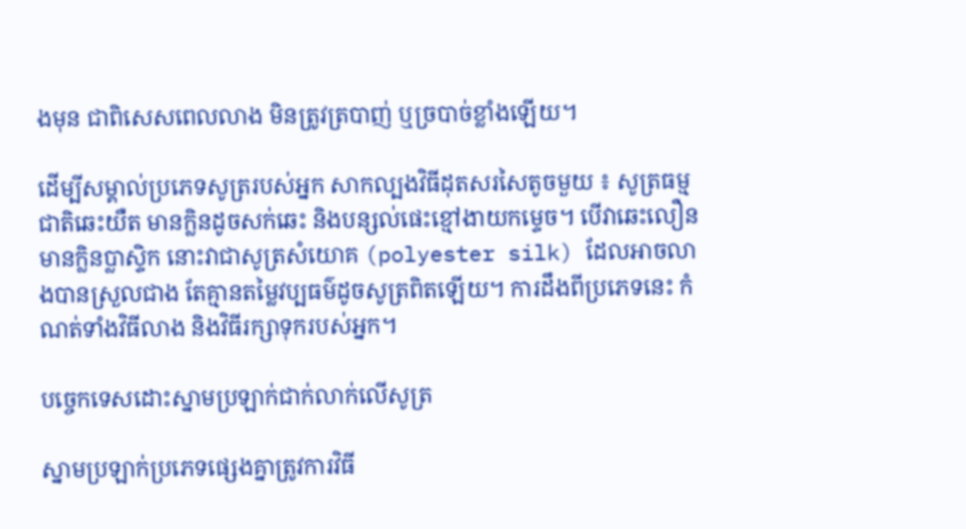ងមុន ជាពិសេសពេលលាង មិនត្រូវត្របាញ់ ឬច្របាច់ខ្លាំងឡើយ។

ដើម្បីសម្គាល់ប្រភេទសូត្ររបស់អ្នក សាកល្បងវិធីដុតសរសៃតូចមួយ ៖ សូត្រធម្មជាតិឆេះយឺត មានក្លិនដូចសក់ឆេះ និងបន្សល់ផេះខ្មៅងាយកម្ទេច។ បើវាឆេះលឿន មានក្លិនប្លាស្ទិក នោះវាជាសូត្រសំយោគ (polyester silk) ដែលអាចលាងបានស្រួលជាង តែគ្មានតម្លៃវប្បធម៌ដូចសូត្រពិតឡើយ។ ការដឹងពីប្រភេទនេះ កំណត់ទាំងវិធីលាង និងវិធីរក្សាទុករបស់អ្នក។

បច្ចេកទេសដោះស្នាមប្រឡាក់ជាក់លាក់លើសូត្រ

ស្នាមប្រឡាក់ប្រភេទផ្សេងគ្នាត្រូវការវិធី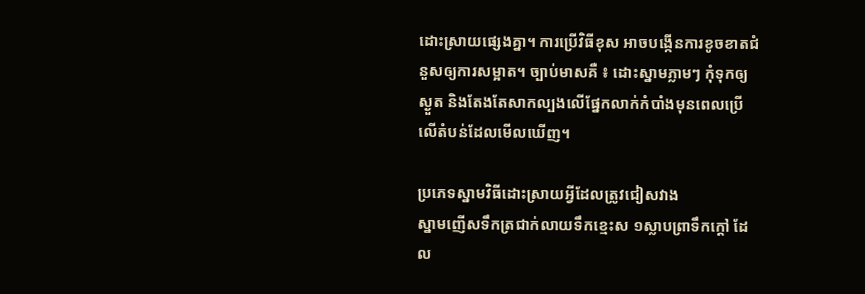ដោះស្រាយផ្សេងគ្នា។ ការប្រើវិធីខុស អាចបង្កើនការខូចខាតជំនួសឲ្យការសម្អាត។ ច្បាប់មាសគឺ ៖ ដោះស្នាមភ្លាមៗ កុំទុកឲ្យស្ងួត និងតែងតែសាកល្បងលើផ្នែកលាក់កំបាំងមុនពេលប្រើលើតំបន់ដែលមើលឃើញ។

ប្រភេទស្នាមវិធីដោះស្រាយអ្វីដែលត្រូវជៀសវាង
ស្នាមញើសទឹកត្រជាក់លាយទឹកខ្មេះស ១ស្លាបព្រាទឹកក្តៅ ដែល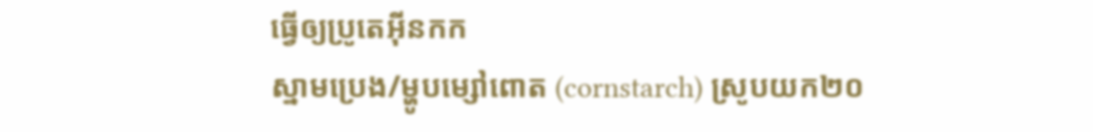ធ្វើឲ្យប្រូតេអ៊ីនកក
ស្នាមប្រេង/ម្ហូបម្សៅពោត (cornstarch) ស្រូបយក២០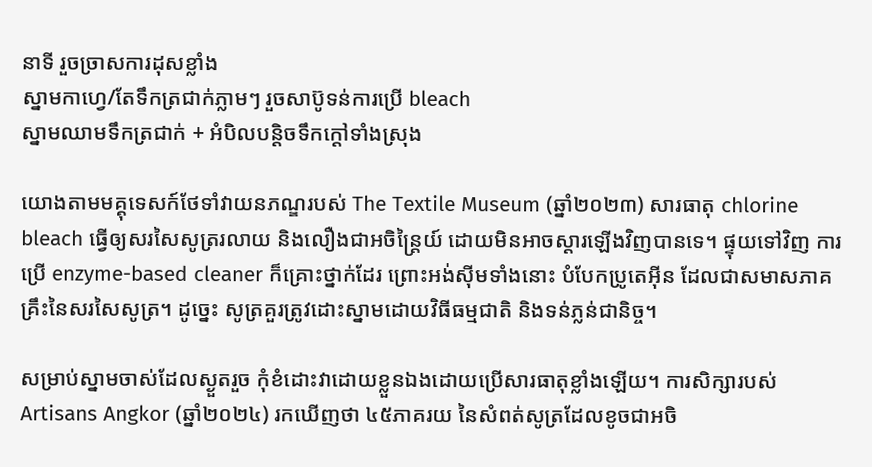នាទី រួចច្រាសការដុសខ្លាំង
ស្នាមកាហ្វេ/តែទឹកត្រជាក់ភ្លាមៗ រួចសាប៊ូទន់ការប្រើ bleach
ស្នាមឈាមទឹកត្រជាក់ + អំបិលបន្តិចទឹកក្តៅទាំងស្រុង

យោងតាមមគ្គុទេសក៍ថែទាំវាយនភណ្ឌរបស់ The Textile Museum (ឆ្នាំ២០២៣) សារធាតុ chlorine bleach ធ្វើឲ្យសរសៃសូត្ររលាយ និងលឿងជាអចិន្ត្រៃយ៍ ដោយមិនអាចស្ដារឡើងវិញបានទេ។ ផ្ទុយទៅវិញ ការប្រើ enzyme-based cleaner ក៏គ្រោះថ្នាក់ដែរ ព្រោះអង់ស៊ីមទាំងនោះ បំបែកប្រូតេអ៊ីន ដែលជាសមាសភាគគ្រឹះនៃសរសៃសូត្រ។ ដូច្នេះ សូត្រគួរត្រូវដោះស្នាមដោយវិធីធម្មជាតិ និងទន់ភ្លន់ជានិច្ច។

សម្រាប់ស្នាមចាស់ដែលស្ងួតរួច កុំខំដោះវាដោយខ្លួនឯងដោយប្រើសារធាតុខ្លាំងឡើយ។ ការសិក្សារបស់ Artisans Angkor (ឆ្នាំ២០២៤) រកឃើញថា ៤៥ភាគរយ នៃសំពត់សូត្រដែលខូចជាអចិ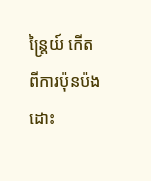ន្ត្រៃយ៍ កើតពីការប៉ុនប៉ងដោះ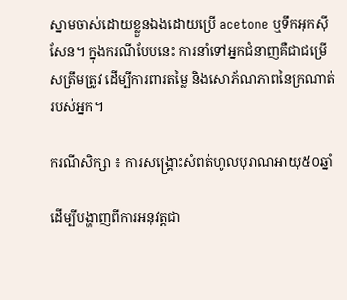ស្នាមចាស់ដោយខ្លួនឯងដោយប្រើ acetone ឬទឹកអុកស៊ីសែន។ ក្នុងករណីបែបនេះ ការនាំទៅអ្នកជំនាញគឺជាជម្រើសត្រឹមត្រូវ ដើម្បីការពារតម្លៃ និងសោភ័ណភាពនៃក្រណាត់របស់អ្នក។

ករណីសិក្សា ៖ ការសង្គ្រោះសំពត់ហូលបុរាណអាយុ៥០ឆ្នាំ

ដើម្បីបង្ហាញពីការអនុវត្តជា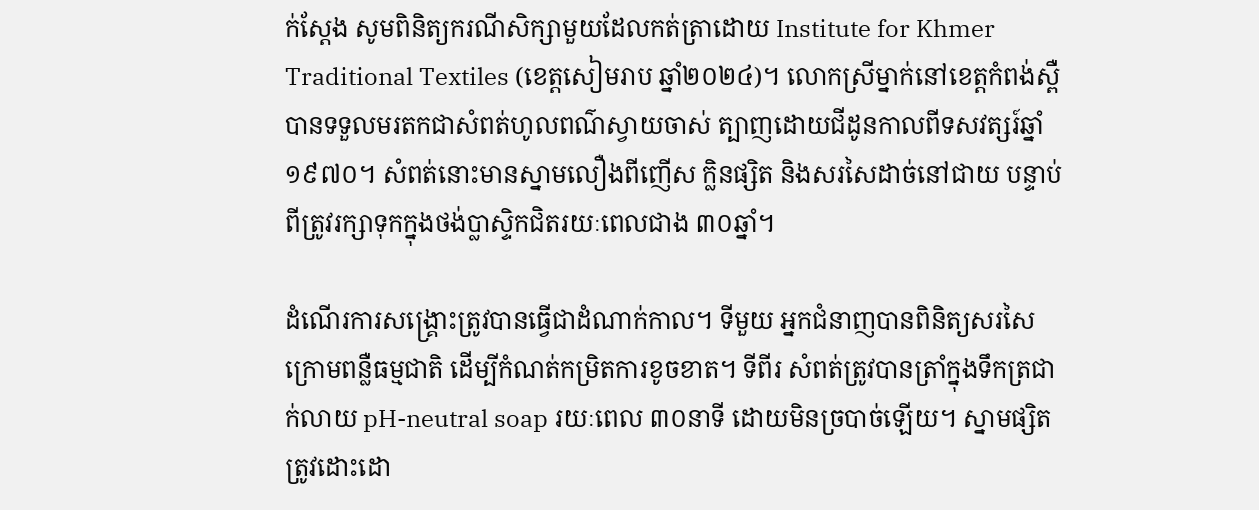ក់ស្តែង សូមពិនិត្យករណីសិក្សាមួយដែលកត់ត្រាដោយ Institute for Khmer Traditional Textiles (ខេត្តសៀមរាប ឆ្នាំ២០២៤)។ លោកស្រីម្នាក់នៅខេត្តកំពង់ស្ពឺ បានទទួលមរតកជាសំពត់ហូលពណ៌ស្វាយចាស់ ត្បាញដោយជីដូនកាលពីទសវត្សរ៍ឆ្នាំ១៩៧០។ សំពត់នោះមានស្នាមលឿងពីញើស ក្លិនផ្សិត និងសរសៃដាច់នៅជាយ បន្ទាប់ពីត្រូវរក្សាទុកក្នុងថង់ប្លាស្ទិកជិតរយៈពេលជាង ៣០ឆ្នាំ។

ដំណើរការសង្គ្រោះត្រូវបានធ្វើជាដំណាក់កាល។ ទីមួយ អ្នកជំនាញបានពិនិត្យសរសៃក្រោមពន្លឺធម្មជាតិ ដើម្បីកំណត់កម្រិតការខូចខាត។ ទីពីរ សំពត់ត្រូវបានត្រាំក្នុងទឹកត្រជាក់លាយ pH-neutral soap រយៈពេល ៣០នាទី ដោយមិនច្របាច់ឡើយ។ ស្នាមផ្សិតត្រូវដោះដោ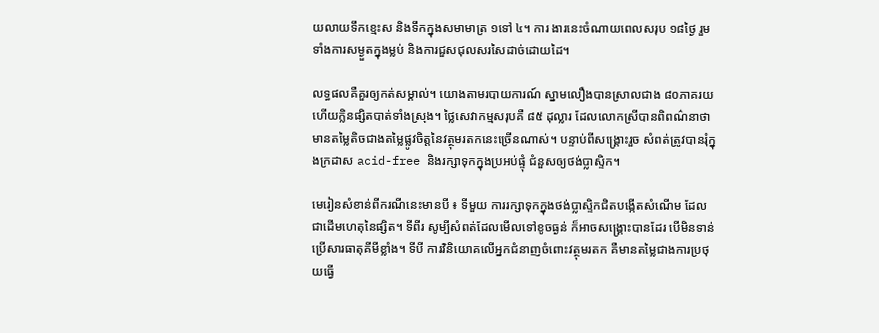យលាយទឹកខ្មេះស និងទឹកក្នុងសមាមាត្រ ១ទៅ ៤។ ការ ងារនេះចំណាយពេលសរុប ១៨ថ្ងៃ រួមទាំងការសម្ងួតក្នុងម្លប់ និងការជួសជុលសរសៃដាច់ដោយដៃ។

លទ្ធផលគឺគួរឲ្យកត់សម្គាល់។ យោងតាមរបាយការណ៍ ស្នាមលឿងបានស្រាលជាង ៨០ភាគរយ ហើយក្លិនផ្សិតបាត់ទាំងស្រុង។ ថ្លៃសេវាកម្មសរុបគឺ ៨៥ ដុល្លារ ដែលលោកស្រីបានពិពណ៌នាថា មានតម្លៃតិចជាងតម្លៃផ្លូវចិត្តនៃវត្ថុមរតកនេះច្រើនណាស់។ បន្ទាប់ពីសង្គ្រោះរួច សំពត់ត្រូវបានរុំក្នុងក្រដាស acid-free និងរក្សាទុកក្នុងប្រអប់ផ្ទុំ ជំនួសឲ្យថង់ប្លាស្ទិក។

មេរៀនសំខាន់ពីករណីនេះមានបី ៖ ទីមួយ ការរក្សាទុកក្នុងថង់ប្លាស្ទិកជិតបង្កើតសំណើម ដែលជាដើមហេតុនៃផ្សិត។ ទីពីរ សូម្បីសំពត់ដែលមើលទៅខូចធ្ងន់ ក៏អាចសង្គ្រោះបានដែរ បើមិនទាន់ប្រើសារធាតុគីមីខ្លាំង។ ទីបី ការវិនិយោគលើអ្នកជំនាញចំពោះវត្ថុមរតក គឺមានតម្លៃជាងការប្រថុយធ្វើ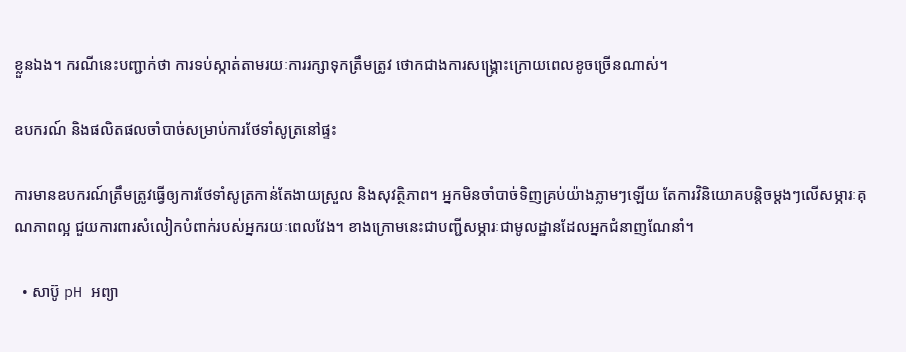ខ្លួនឯង។ ករណីនេះបញ្ជាក់ថា ការទប់ស្កាត់តាមរយៈការរក្សាទុកត្រឹមត្រូវ ថោកជាងការសង្គ្រោះក្រោយពេលខូចច្រើនណាស់។

ឧបករណ៍ និងផលិតផលចាំបាច់សម្រាប់ការថែទាំសូត្រនៅផ្ទះ

ការមានឧបករណ៍ត្រឹមត្រូវធ្វើឲ្យការថែទាំសូត្រកាន់តែងាយស្រួល និងសុវត្ថិភាព។ អ្នកមិនចាំបាច់ទិញគ្រប់យ៉ាងភ្លាមៗឡើយ តែការវិនិយោគបន្តិចម្ដងៗលើសម្ភារៈគុណភាពល្អ ជួយការពារសំលៀកបំពាក់របស់អ្នករយៈពេលវែង។ ខាងក្រោមនេះជាបញ្ជីសម្ភារៈជាមូលដ្ឋានដែលអ្នកជំនាញណែនាំ។

  • សាប៊ូ pH អព្យា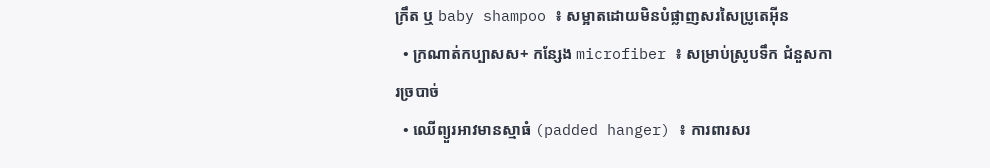ក្រឹត ឬ baby shampoo ៖ សម្អាតដោយមិនបំផ្លាញសរសៃប្រូតេអ៊ីន
  • ក្រណាត់កប្បាសស+ កន្សែង microfiber ៖ សម្រាប់ស្រូបទឹក ជំនួសការច្របាច់
  • ឈើព្យួរអាវមានស្មាធំ (padded hanger) ៖ ការពារសរ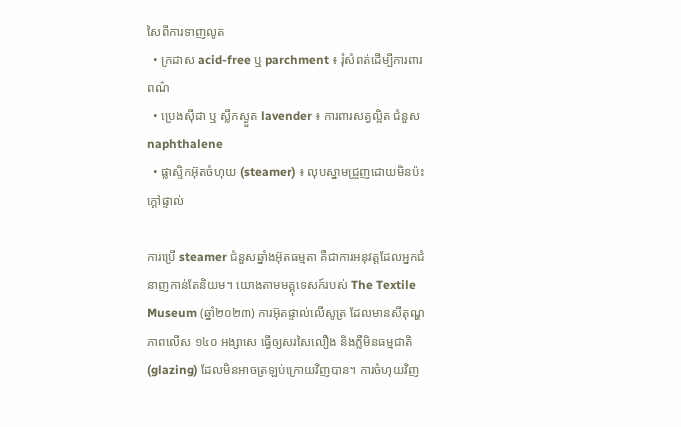សៃពីការទាញលូត
  • ក្រដាស acid-free ឬ parchment ៖ រុំសំពត់ដើម្បីការពារពណ៌
  • ប្រេងស៊ីដា ឬ ស្លឹកស្ងួត lavender ៖ ការពារសត្វល្អិត ជំនួស naphthalene
  • ផ្លាស្ទិកអ៊ុតចំហុយ (steamer) ៖ លុបស្នាមជ្រួញដោយមិនប៉ះក្តៅផ្ទាល់

ការប្រើ steamer ជំនួសឆ្នាំងអ៊ុតធម្មតា គឺជាការអនុវត្តដែលអ្នកជំនាញកាន់តែនិយម។ យោងតាមមគ្គុទេសក៍របស់ The Textile Museum (ឆ្នាំ២០២៣) ការអ៊ុតផ្ទាល់លើសូត្រ ដែលមានសីតុណ្ហភាពលើស ១៤០ អង្សាសេ ធ្វើឲ្យសរសៃលឿង និងភ្លឺមិនធម្មជាតិ (glazing) ដែលមិនអាចត្រឡប់ក្រោយវិញបាន។ ការចំហុយវិញ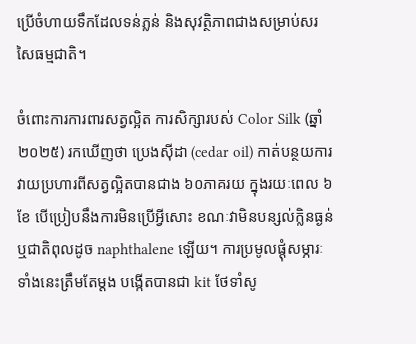ប្រើចំហាយទឹកដែលទន់ភ្លន់ និងសុវត្ថិភាពជាងសម្រាប់សរសៃធម្មជាតិ។

ចំពោះការការពារសត្វល្អិត ការសិក្សារបស់ Color Silk (ឆ្នាំ២០២៥) រកឃើញថា ប្រេងស៊ីដា (cedar oil) កាត់បន្ថយការវាយប្រហារពីសត្វល្អិតបានជាង ៦០ភាគរយ ក្នុងរយៈពេល ៦ខែ បើប្រៀបនឹងការមិនប្រើអ្វីសោះ ខណៈវាមិនបន្សល់ក្លិនធ្ងន់ ឬជាតិពុលដូច naphthalene ឡើយ។ ការប្រមូលផ្ដុំសម្ភារៈទាំងនេះត្រឹមតែម្ដង បង្កើតបានជា kit ថែទាំសូ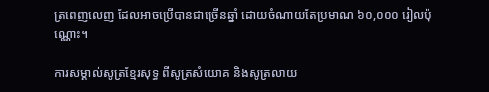ត្រពេញលេញ ដែលអាចប្រើបានជាច្រើនឆ្នាំ ដោយចំណាយតែប្រមាណ ៦០,០០០ រៀលប៉ុណ្ណោះ។

ការសម្គាល់សូត្រខ្មែរសុទ្ធ ពីសូត្រសំយោគ និងសូត្រលាយ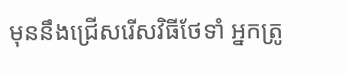មុននឹងជ្រើសរើសវិធីថែទាំ អ្នកត្រូ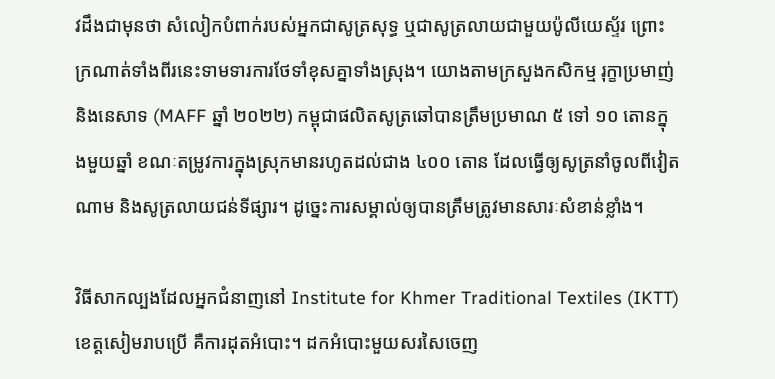វដឹងជាមុនថា សំលៀកបំពាក់របស់អ្នកជាសូត្រសុទ្ធ ឬជាសូត្រលាយជាមួយប៉ូលីយេស្ទ័រ ព្រោះក្រណាត់ទាំងពីរនេះទាមទារការថែទាំខុសគ្នាទាំងស្រុង។ យោងតាមក្រសួងកសិកម្ម រុក្ខាប្រមាញ់ និងនេសាទ (MAFF ឆ្នាំ ២០២២) កម្ពុជាផលិតសូត្រឆៅបានត្រឹមប្រមាណ ៥ ទៅ ១០ តោនក្នុងមួយឆ្នាំ ខណៈតម្រូវការក្នុងស្រុកមានរហូតដល់ជាង ៤០០ តោន ដែលធ្វើឲ្យសូត្រនាំចូលពីវៀតណាម និងសូត្រលាយជន់ទីផ្សារ។ ដូច្នេះការសម្គាល់ឲ្យបានត្រឹមត្រូវមានសារៈសំខាន់ខ្លាំង។

វិធីសាកល្បងដែលអ្នកជំនាញនៅ Institute for Khmer Traditional Textiles (IKTT) ខេត្តសៀមរាបប្រើ គឺការដុតអំបោះ។ ដកអំបោះមួយសរសៃចេញ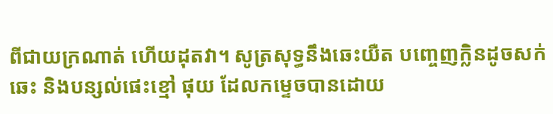ពីជាយក្រណាត់ ហើយដុតវា។ សូត្រសុទ្ធនឹងឆេះយឺត បញ្ចេញក្លិនដូចសក់ឆេះ និងបន្សល់ផេះខ្មៅ ផុយ ដែលកម្ទេចបានដោយ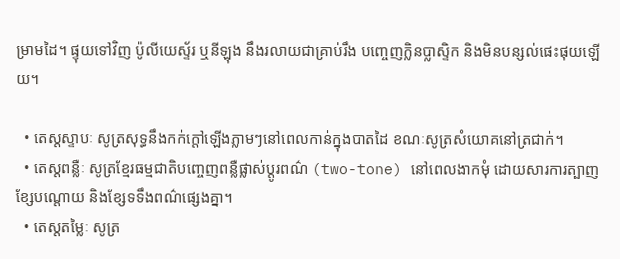ម្រាមដៃ។ ផ្ទុយទៅវិញ ប៉ូលីយេស្ទ័រ ឬនីឡុង នឹងរលាយជាគ្រាប់រឹង បញ្ចេញក្លិនប្លាស្ទិក និងមិនបន្សល់ផេះផុយឡើយ។

  • តេស្តស្ទាបៈ សូត្រសុទ្ធនឹងកក់ក្តៅឡើងភ្លាមៗនៅពេលកាន់ក្នុងបាតដៃ ខណៈសូត្រសំយោគនៅត្រជាក់។
  • តេស្តពន្លឺៈ សូត្រខ្មែរធម្មជាតិបញ្ចេញពន្លឺផ្លាស់ប្តូរពណ៌ (two-tone) នៅពេលងាកមុំ ដោយសារការត្បាញខ្សែបណ្តោយ និងខ្សែទទឹងពណ៌ផ្សេងគ្នា។
  • តេស្តតម្លៃៈ សូត្រ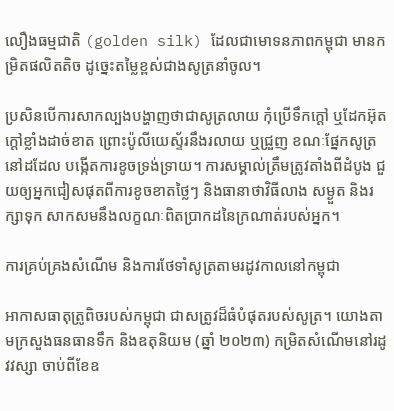លឿងធម្មជាតិ (golden silk) ដែលជាមោទនភាពកម្ពុជា មានកម្រិតផលិតតិច ដូច្នេះតម្លៃខ្ពស់ជាងសូត្រនាំចូល។

ប្រសិនបើការសាកល្បងបង្ហាញថាជាសូត្រលាយ កុំប្រើទឹកក្តៅ ឬដែកអ៊ុតក្តៅខ្លាំងដាច់ខាត ព្រោះប៉ូលីយេស្ទ័រនឹងរលាយ ឬជ្រួញ ខណៈផ្នែកសូត្រនៅដដែល បង្កើតការខូចទ្រង់ទ្រាយ។ ការសម្គាល់ត្រឹមត្រូវតាំងពីដំបូង ជួយឲ្យអ្នកជៀសផុតពីការខូចខាតថ្លៃៗ និងធានាថាវិធីលាង សម្ងួត និងរក្សាទុក សាកសមនឹងលក្ខណៈពិតប្រាកដនៃក្រណាត់របស់អ្នក។

ការគ្រប់គ្រងសំណើម និងការថែទាំសូត្រតាមរដូវកាលនៅកម្ពុជា

អាកាសធាតុត្រូពិចរបស់កម្ពុជា ជាសត្រូវដ៏ធំបំផុតរបស់សូត្រ។ យោងតាមក្រសួងធនធានទឹក និងឧតុនិយម (ឆ្នាំ ២០២៣) កម្រិតសំណើមនៅរដូវវស្សា ចាប់ពីខែឧ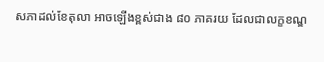សភាដល់ខែតុលា អាចឡើងខ្ពស់ជាង ៨០ ភាគរយ ដែលជាលក្ខខណ្ឌ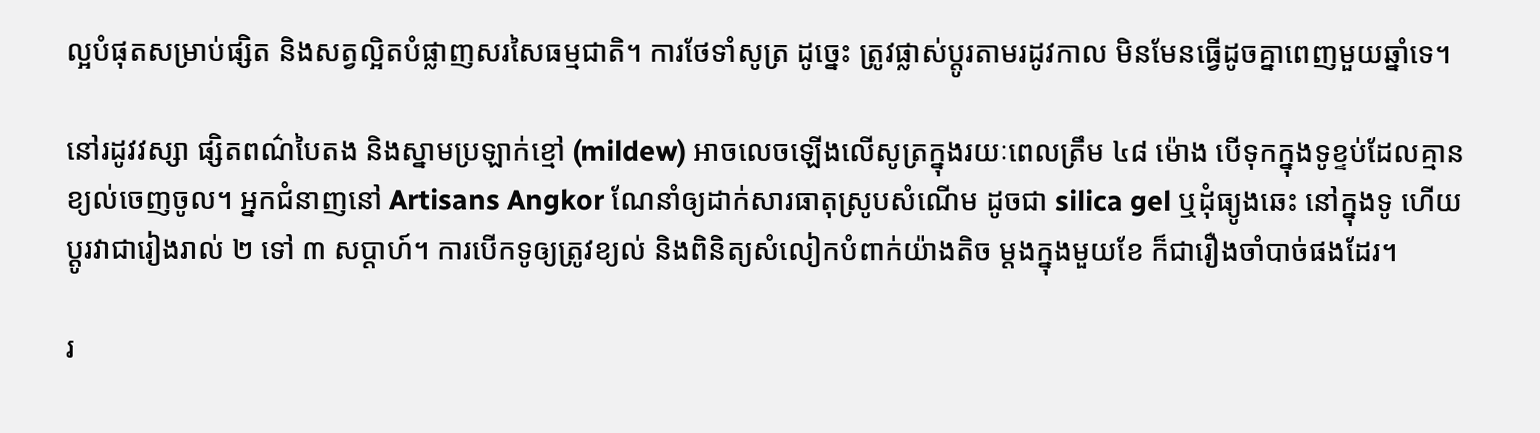ល្អបំផុតសម្រាប់ផ្សិត និងសត្វល្អិតបំផ្លាញសរសៃធម្មជាតិ។ ការថែទាំសូត្រ ដូច្នេះ ត្រូវផ្លាស់ប្តូរតាមរដូវកាល មិនមែនធ្វើដូចគ្នាពេញមួយឆ្នាំទេ។

នៅរដូវវស្សា ផ្សិតពណ៌បៃតង និងស្នាមប្រឡាក់ខ្មៅ (mildew) អាចលេចឡើងលើសូត្រក្នុងរយៈពេលត្រឹម ៤៨ ម៉ោង បើទុកក្នុងទូខ្ទប់ដែលគ្មានខ្យល់ចេញចូល។ អ្នកជំនាញនៅ Artisans Angkor ណែនាំឲ្យដាក់សារធាតុស្រូបសំណើម ដូចជា silica gel ឬដុំធ្យូងឆេះ នៅក្នុងទូ ហើយប្តូរវាជារៀងរាល់ ២ ទៅ ៣ សប្តាហ៍។ ការបើកទូឲ្យត្រូវខ្យល់ និងពិនិត្យសំលៀកបំពាក់យ៉ាងតិច ម្តងក្នុងមួយខែ ក៏ជារឿងចាំបាច់ផងដែរ។

រ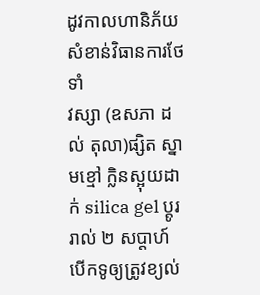ដូវកាលហានិភ័យសំខាន់វិធានការថែទាំ
វស្សា (ឧសភា ដល់ តុលា)ផ្សិត ស្នាមខ្មៅ ក្លិនស្អុយដាក់ silica gel ប្តូររាល់ ២ សប្តាហ៍ បើកទូឲ្យត្រូវខ្យល់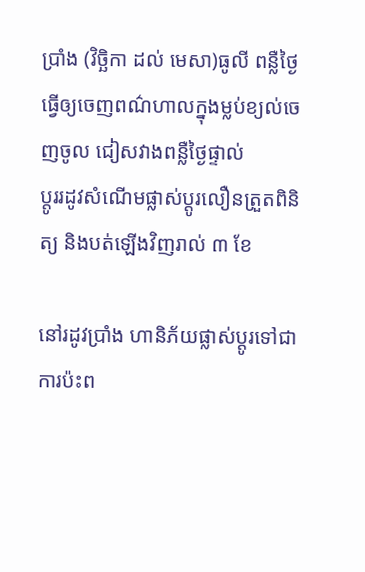ប្រាំង (វិច្ឆិកា ដល់ មេសា)ធូលី ពន្លឺថ្ងៃធ្វើឲ្យចេញពណ៌ហាលក្នុងម្លប់ខ្យល់ចេញចូល ជៀសវាងពន្លឺថ្ងៃផ្ទាល់
ប្តូររដូវសំណើមផ្លាស់ប្តូរលឿនត្រួតពិនិត្យ និងបត់ឡើងវិញរាល់ ៣ ខែ

នៅរដូវប្រាំង ហានិភ័យផ្លាស់ប្តូរទៅជាការប៉ះព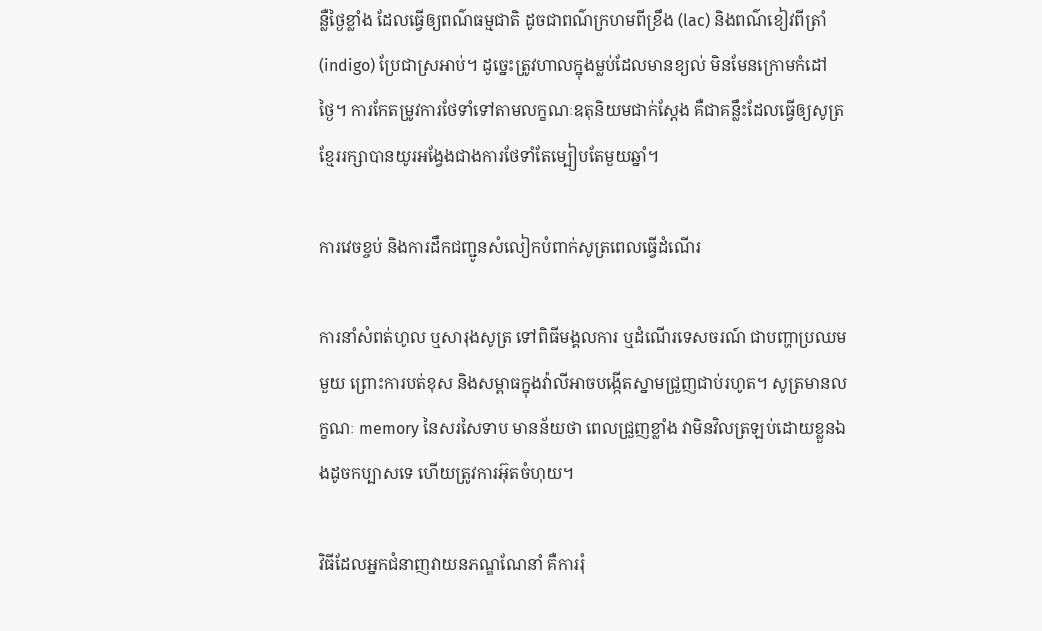ន្លឺថ្ងៃខ្លាំង ដែលធ្វើឲ្យពណ៌ធម្មជាតិ ដូចជាពណ៌ក្រហមពីខ្រឹង (lac) និងពណ៌ខៀវពីត្រាំ (indigo) ប្រែជាស្រអាប់។ ដូច្នេះត្រូវហាលក្នុងម្លប់ដែលមានខ្យល់ មិនមែនក្រោមកំដៅថ្ងៃ។ ការកែតម្រូវការថែទាំទៅតាមលក្ខណៈឧតុនិយមជាក់ស្តែង គឺជាគន្លឹះដែលធ្វើឲ្យសូត្រខ្មែររក្សាបានយូរអង្វែងជាងការថែទាំតែម្បៀបតែមួយឆ្នាំ។

ការវេចខ្ចប់ និងការដឹកជញ្ជូនសំលៀកបំពាក់សូត្រពេលធ្វើដំណើរ

ការនាំសំពត់ហូល ឬសារុងសូត្រ ទៅពិធីមង្គលការ ឬដំណើរទេសចរណ៍ ជាបញ្ហាប្រឈមមួយ ព្រោះការបត់ខុស និងសម្ពាធក្នុងវ៉ាលីអាចបង្កើតស្នាមជ្រួញជាប់រហូត។ សូត្រមានលក្ខណៈ memory នៃសរសៃទាប មានន័យថា ពេលជ្រួញខ្លាំង វាមិនវិលត្រឡប់ដោយខ្លួនឯងដូចកប្បាសទេ ហើយត្រូវការអ៊ុតចំហុយ។

វិធីដែលអ្នកជំនាញវាយនភណ្ឌណែនាំ គឺការរុំ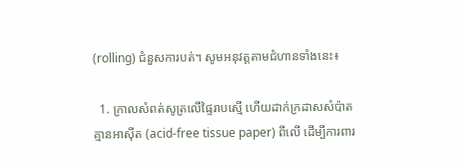(rolling) ជំនួសការបត់។ សូមអនុវត្តតាមជំហានទាំងនេះ៖

  1. ក្រាលសំពត់សូត្រលើផ្ទៃរាបស្មើ ហើយដាក់ក្រដាសសំប៉ាតគ្មានអាស៊ីត (acid-free tissue paper) ពីលើ ដើម្បីការពារ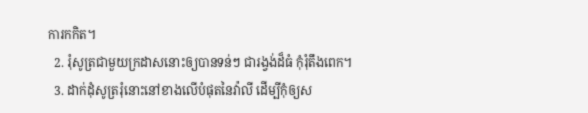ការកកិត។
  2. រុំសូត្រជាមួយក្រដាសនោះឲ្យបានទន់ៗ ជារង្វង់ដ៏ធំ កុំរុំតឹងពេក។
  3. ដាក់ដុំសូត្ររុំនោះនៅខាងលើបំផុតនៃវ៉ាលី ដើម្បីកុំឲ្យស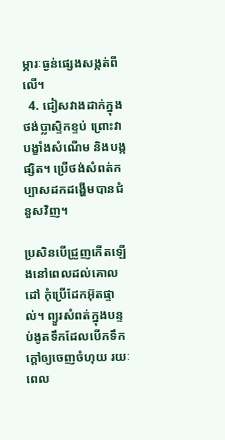ម្ភារៈធ្ងន់ផ្សេងសង្កត់ពីលើ។
  4. ជៀសវាងដាក់ក្នុងថង់ប្លាស្ទិកខ្ទប់ ព្រោះវាបង្ខាំងសំណើម និងបង្កផ្សិត។ ប្រើថង់សំពត់កប្បាសដកដង្ហើមបានជំនួសវិញ។

ប្រសិនបើជ្រួញកើតឡើងនៅពេលដល់គោលដៅ កុំប្រើដែកអ៊ុតផ្ទាល់។ ព្យួរសំពត់ក្នុងបន្ទប់ងូតទឹកដែលបើកទឹកក្តៅឲ្យចេញចំហុយ រយៈពេល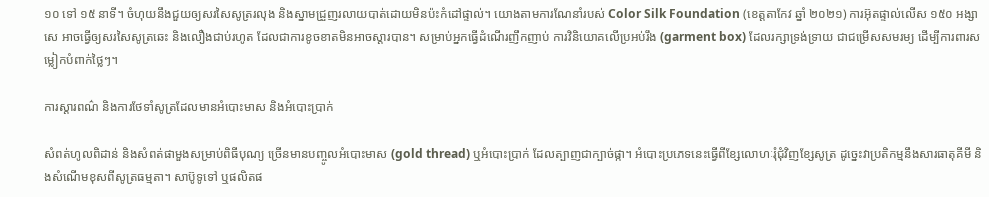១០ ទៅ ១៥ នាទី។ ចំហុយនឹងជួយឲ្យសរសៃសូត្ររលុង និងស្នាមជ្រួញរលាយបាត់ដោយមិនប៉ះកំដៅផ្ទាល់។ យោងតាមការណែនាំរបស់ Color Silk Foundation (ខេត្តតាកែវ ឆ្នាំ ២០២១) ការអ៊ុតផ្ទាល់លើស ១៥០ អង្សាសេ អាចធ្វើឲ្យសរសៃសូត្រឆេះ និងលឿងជាប់រហូត ដែលជាការខូចខាតមិនអាចស្តារបាន។ សម្រាប់អ្នកធ្វើដំណើរញឹកញាប់ ការវិនិយោគលើប្រអប់រឹង (garment box) ដែលរក្សាទ្រង់ទ្រាយ ជាជម្រើសសមរម្យ ដើម្បីការពារសម្លៀកបំពាក់ថ្លៃៗ។

ការស្តារពណ៌ និងការថែទាំសូត្រដែលមានអំបោះមាស និងអំបោះប្រាក់

សំពត់ហូលពិដាន់ និងសំពត់ផាមួងសម្រាប់ពិធីបុណ្យ ច្រើនមានបញ្ចូលអំបោះមាស (gold thread) ឬអំបោះប្រាក់ ដែលត្បាញជាក្បាច់ផ្កា។ អំបោះប្រភេទនេះធ្វើពីខ្សែលោហៈរុំជុំវិញខ្សែសូត្រ ដូច្នេះវាប្រតិកម្មនឹងសារធាតុគីមី និងសំណើមខុសពីសូត្រធម្មតា។ សាប៊ូទូទៅ ឬផលិតផ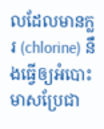លដែលមានក្លរ (chlorine) នឹងធ្វើឲ្យអំបោះមាសប្រែជា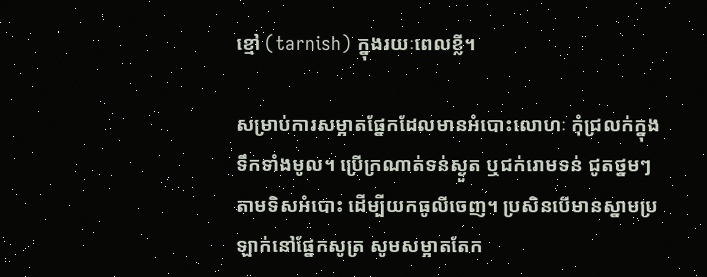ខ្មៅ (tarnish) ក្នុងរយៈពេលខ្លី។

សម្រាប់ការសម្អាតផ្នែកដែលមានអំបោះលោហៈ កុំជ្រលក់ក្នុងទឹកទាំងមូល។ ប្រើក្រណាត់ទន់ស្ងួត ឬជក់រោមទន់ ជូតថ្នមៗតាមទិសអំបោះ ដើម្បីយកធូលីចេញ។ ប្រសិនបើមានស្នាមប្រឡាក់នៅផ្នែកសូត្រ សូមសម្អាតតែក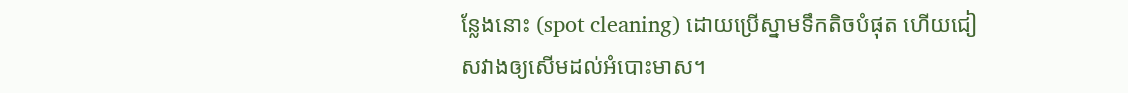ន្លែងនោះ (spot cleaning) ដោយប្រើស្នាមទឹកតិចបំផុត ហើយជៀសវាងឲ្យសើមដល់អំបោះមាស។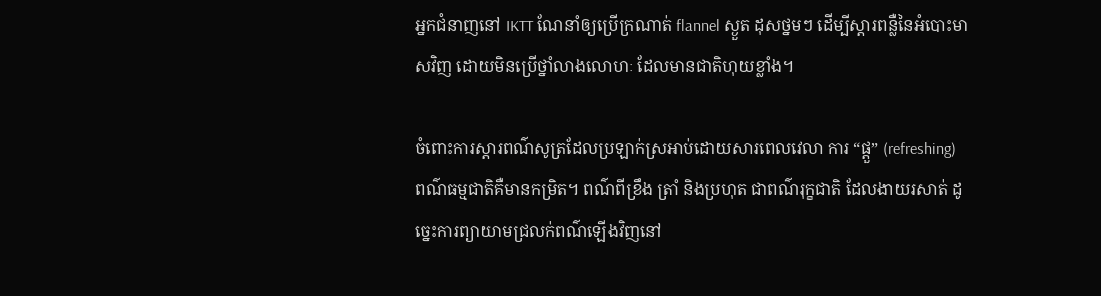អ្នកជំនាញនៅ IKTT ណែនាំឲ្យប្រើក្រណាត់ flannel ស្ងួត ដុសថ្នមៗ ដើម្បីស្តារពន្លឺនៃអំបោះមាសវិញ ដោយមិនប្រើថ្នាំលាងលោហៈ ដែលមានជាតិហុយខ្លាំង។

ចំពោះការស្តារពណ៌សូត្រដែលប្រឡាក់ស្រអាប់ដោយសារពេលវេលា ការ “ផ្តួ” (refreshing) ពណ៌ធម្មជាតិគឺមានកម្រិត។ ពណ៌ពីខ្រឹង ត្រាំ និងប្រហុត ជាពណ៌រុក្ខជាតិ ដែលងាយរសាត់ ដូច្នេះការព្យាយាមជ្រលក់ពណ៌ឡើងវិញនៅ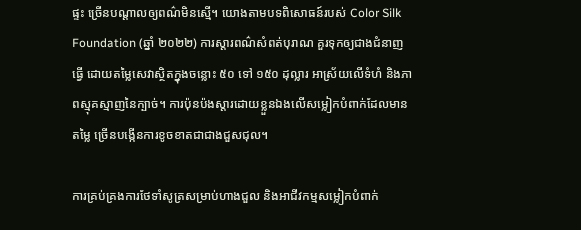ផ្ទះ ច្រើនបណ្តាលឲ្យពណ៌មិនស្មើ។ យោងតាមបទពិសោធន៍របស់ Color Silk Foundation (ឆ្នាំ ២០២២) ការស្តារពណ៌សំពត់បុរាណ គួរទុកឲ្យជាងជំនាញធ្វើ ដោយតម្លៃសេវាស្ថិតក្នុងចន្លោះ ៥០ ទៅ ១៥០ ដុល្លារ អាស្រ័យលើទំហំ និងភាពស្មុគស្មាញនៃក្បាច់។ ការប៉ុនប៉ងស្តារដោយខ្លួនឯងលើសម្លៀកបំពាក់ដែលមានតម្លៃ ច្រើនបង្កើនការខូចខាតជាជាងជួសជុល។

ការគ្រប់គ្រងការថែទាំសូត្រសម្រាប់ហាងជួល និងអាជីវកម្មសម្លៀកបំពាក់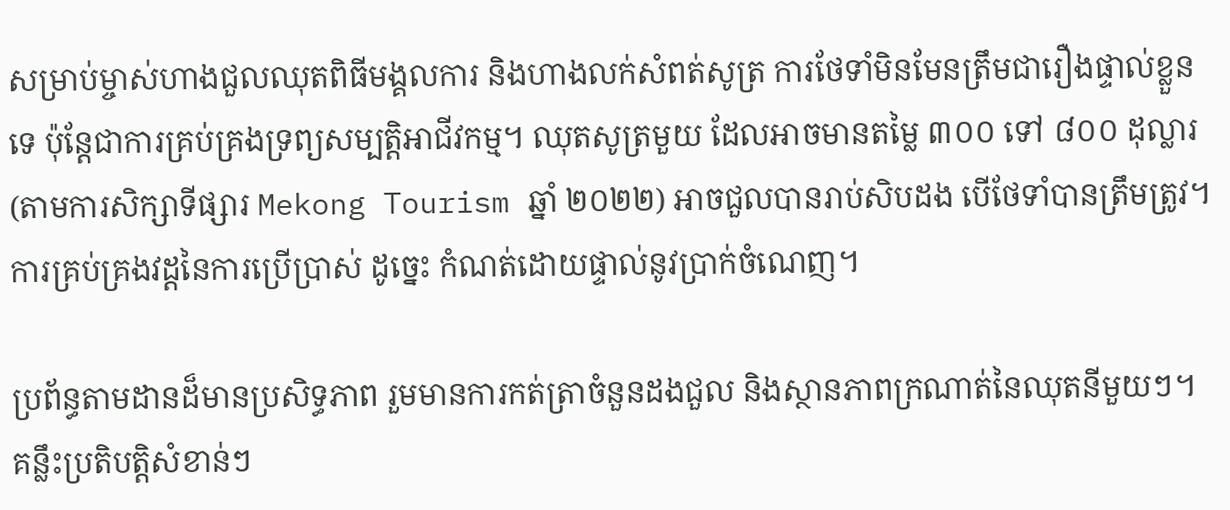សម្រាប់ម្ចាស់ហាងជួលឈុតពិធីមង្គលការ និងហាងលក់សំពត់សូត្រ ការថែទាំមិនមែនត្រឹមជារឿងផ្ទាល់ខ្លួនទេ ប៉ុន្តែជាការគ្រប់គ្រងទ្រព្យសម្បត្តិអាជីវកម្ម។ ឈុតសូត្រមួយ ដែលអាចមានតម្លៃ ៣០០ ទៅ ៨០០ ដុល្លារ (តាមការសិក្សាទីផ្សារ Mekong Tourism ឆ្នាំ ២០២២) អាចជួលបានរាប់សិបដង បើថែទាំបានត្រឹមត្រូវ។ ការគ្រប់គ្រងវដ្តនៃការប្រើប្រាស់ ដូច្នេះ កំណត់ដោយផ្ទាល់នូវប្រាក់ចំណេញ។

ប្រព័ន្ធតាមដានដ៏មានប្រសិទ្ធភាព រួមមានការកត់ត្រាចំនួនដងជួល និងស្ថានភាពក្រណាត់នៃឈុតនីមួយៗ។ គន្លឹះប្រតិបត្តិសំខាន់ៗ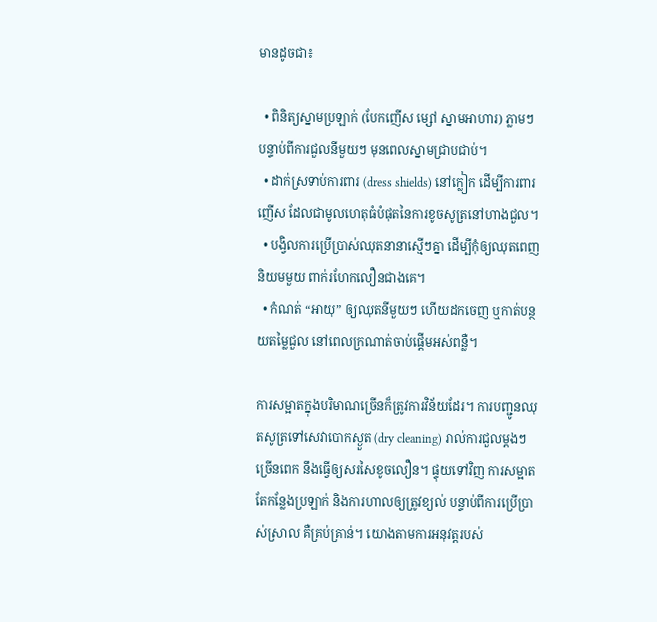មានដូចជា៖

  • ពិនិត្យស្នាមប្រឡាក់ (បែកញើស ម្សៅ ស្នាមអាហារ) ភ្លាមៗបន្ទាប់ពីការជួលនីមួយៗ មុនពេលស្នាមជ្រាបជាប់។
  • ដាក់ស្រទាប់ការពារ (dress shields) នៅក្លៀក ដើម្បីការពារញើស ដែលជាមូលហេតុធំបំផុតនៃការខូចសូត្រនៅហាងជួល។
  • បង្វិលការប្រើប្រាស់ឈុតនានាស្មើៗគ្នា ដើម្បីកុំឲ្យឈុតពេញនិយមមួយ ពាក់រហែកលឿនជាងគេ។
  • កំណត់ “អាយុ” ឲ្យឈុតនីមួយៗ ហើយដកចេញ ឬកាត់បន្ថយតម្លៃជួល នៅពេលក្រណាត់ចាប់ផ្តើមអស់ពន្លឺ។

ការសម្អាតក្នុងបរិមាណច្រើនក៏ត្រូវការវិន័យដែរ។ ការបញ្ជូនឈុតសូត្រទៅសេវាបោកស្ងួត (dry cleaning) រាល់ការជួលម្តងៗ ច្រើនពេក នឹងធ្វើឲ្យសរសៃខូចលឿន។ ផ្ទុយទៅវិញ ការសម្អាតតែកន្លែងប្រឡាក់ និងការហាលឲ្យត្រូវខ្យល់ បន្ទាប់ពីការប្រើប្រាស់ស្រាល គឺគ្រប់គ្រាន់។ យោងតាមការអនុវត្តរបស់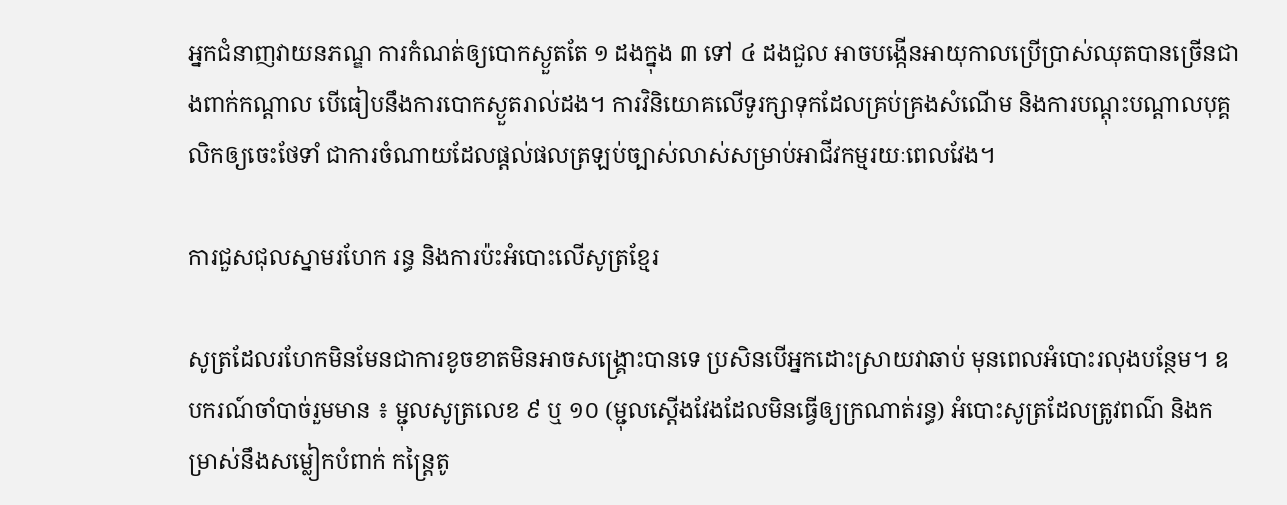អ្នកជំនាញវាយនភណ្ឌ ការកំណត់ឲ្យបោកស្ងួតតែ ១ ដងក្នុង ៣ ទៅ ៤ ដងជួល អាចបង្កើនអាយុកាលប្រើប្រាស់ឈុតបានច្រើនជាងពាក់កណ្តាល បើធៀបនឹងការបោកស្ងួតរាល់ដង។ ការវិនិយោគលើទូរក្សាទុកដែលគ្រប់គ្រងសំណើម និងការបណ្តុះបណ្តាលបុគ្គលិកឲ្យចេះថែទាំ ជាការចំណាយដែលផ្តល់ផលត្រឡប់ច្បាស់លាស់សម្រាប់អាជីវកម្មរយៈពេលវែង។

ការជួសជុលស្នាមរហែក រន្ធ និងការប៉ះអំបោះលើសូត្រខ្មែរ

សូត្រដែលរហែកមិនមែនជាការខូចខាតមិនអាចសង្គ្រោះបានទេ ប្រសិនបើអ្នកដោះស្រាយវាឆាប់ មុនពេលអំបោះរលុងបន្ថែម។ ឧបករណ៍ចាំបាច់រួមមាន ៖ ម្ជុលសូត្រលេខ ៩ ឬ ១០ (ម្ជុលស្តើងវែងដែលមិនធ្វើឲ្យក្រណាត់រន្ធ) អំបោះសូត្រដែលត្រូវពណ៌ និងកម្រាស់នឹងសម្លៀកបំពាក់ កន្ត្រៃតូ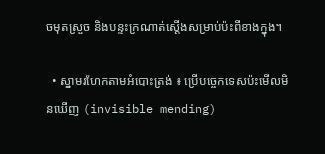ចមុតស្រួច និងបន្ទះក្រណាត់ស្តើងសម្រាប់ប៉ះពីខាងក្នុង។

  • ស្នាមរហែកតាមអំបោះត្រង់ ៖ ប្រើបច្ចេកទេសប៉ះមើលមិនឃើញ (invisible mending)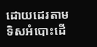ដោយដេរតាមទិសអំបោះដើ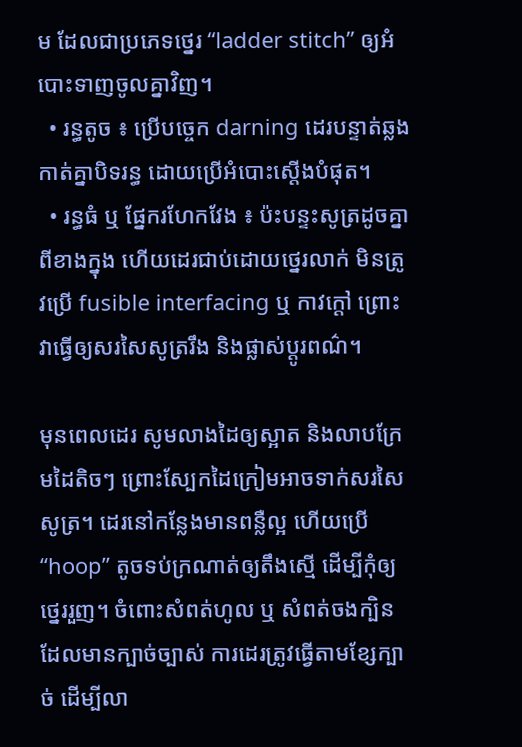ម ដែលជាប្រភេទថ្នេរ “ladder stitch” ឲ្យអំបោះទាញចូលគ្នាវិញ។
  • រន្ធតូច ៖ ប្រើបច្ចេក darning ដេរបន្ទាត់ឆ្លងកាត់គ្នាបិទរន្ធ ដោយប្រើអំបោះស្តើងបំផុត។
  • រន្ធធំ ឬ ផ្នែករហែកវែង ៖ ប៉ះបន្ទះសូត្រដូចគ្នាពីខាងក្នុង ហើយដេរជាប់ដោយថ្នេរលាក់ មិនត្រូវប្រើ fusible interfacing ឬ កាវក្តៅ ព្រោះវាធ្វើឲ្យសរសៃសូត្ររឹង និងផ្លាស់ប្តូរពណ៌។

មុនពេលដេរ សូមលាងដៃឲ្យស្អាត និងលាបក្រែមដៃតិចៗ ព្រោះស្បែកដៃក្រៀមអាចទាក់សរសៃសូត្រ។ ដេរនៅកន្លែងមានពន្លឺល្អ ហើយប្រើ “hoop” តូចទប់ក្រណាត់ឲ្យតឹងស្មើ ដើម្បីកុំឲ្យថ្នេររួញ។ ចំពោះសំពត់ហូល ឬ សំពត់ចងក្បិនដែលមានក្បាច់ច្បាស់ ការដេរត្រូវធ្វើតាមខ្សែក្បាច់ ដើម្បីលា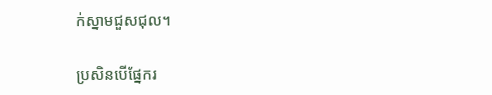ក់ស្នាមជួសជុល។

ប្រសិនបើផ្នែករ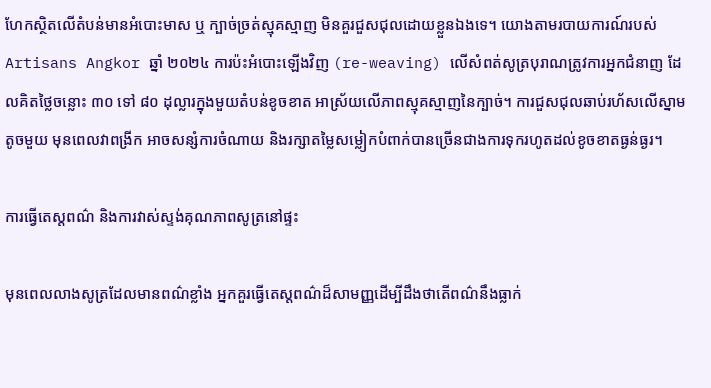ហែកស្ថិតលើតំបន់មានអំបោះមាស ឬ ក្បាច់ច្រត់ស្មុគស្មាញ មិនគួរជួសជុលដោយខ្លួនឯងទេ។ យោងតាមរបាយការណ៍របស់ Artisans Angkor ឆ្នាំ ២០២៤ ការប៉ះអំបោះឡើងវិញ (re-weaving) លើសំពត់សូត្របុរាណត្រូវការអ្នកជំនាញ ដែលគិតថ្លៃចន្លោះ ៣០ ទៅ ៨០ ដុល្លារក្នុងមួយតំបន់ខូចខាត អាស្រ័យលើភាពស្មុគស្មាញនៃក្បាច់។ ការជួសជុលឆាប់រហ័សលើស្នាមតូចមួយ មុនពេលវាពង្រីក អាចសន្សំការចំណាយ និងរក្សាតម្លៃសម្លៀកបំពាក់បានច្រើនជាងការទុករហូតដល់ខូចខាតធ្ងន់ធ្ងរ។

ការធ្វើតេស្តពណ៌ និងការវាស់ស្ទង់គុណភាពសូត្រនៅផ្ទះ

មុនពេលលាងសូត្រដែលមានពណ៌ខ្លាំង អ្នកគួរធ្វើតេស្តពណ៌ដ៏សាមញ្ញដើម្បីដឹងថាតើពណ៌នឹងធ្លាក់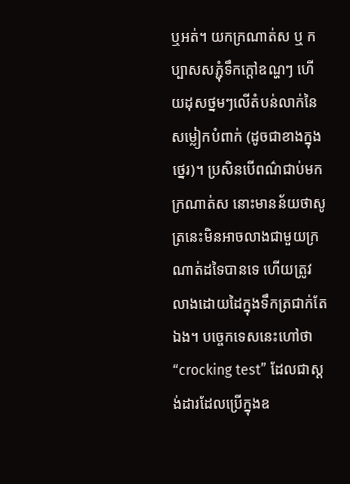ឬអត់។ យកក្រណាត់ស ឬ កប្បាសសភ្ជុំទឹកក្តៅឧណ្ហៗ ហើយដុសថ្នមៗលើតំបន់លាក់នៃសម្លៀកបំពាក់ (ដូចជាខាងក្នុងថ្នេរ)។ ប្រសិនបើពណ៌ជាប់មកក្រណាត់ស នោះមានន័យថាសូត្រនេះមិនអាចលាងជាមួយក្រណាត់ដទៃបានទេ ហើយត្រូវលាងដោយដៃក្នុងទឹកត្រជាក់តែឯង។ បច្ចេកទេសនេះហៅថា “crocking test” ដែលជាស្តង់ដារដែលប្រើក្នុងឧ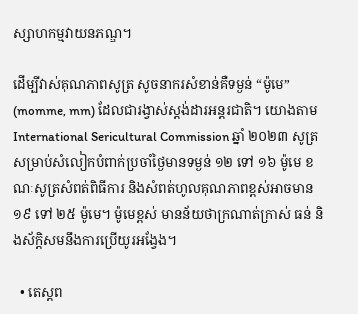ស្សាហកម្មវាយនភណ្ឌ។

ដើម្បីវាស់គុណភាពសូត្រ សូចនាករសំខាន់គឺទម្ងន់ “ម៉ូមេ” (momme, mm) ដែលជារង្វាស់ស្តង់ដារអន្តរជាតិ។ យោងតាម International Sericultural Commission ឆ្នាំ ២០២៣ សូត្រសម្រាប់សំលៀកបំពាក់ប្រចាំថ្ងៃមានទម្ងន់ ១២ ទៅ ១៦ ម៉ូមេ ខណៈសូត្រសំពត់ពិធីការ និងសំពត់ហូលគុណភាពខ្ពស់អាចមាន ១៩ ទៅ ២៥ ម៉ូមេ។ ម៉ូមេខ្ពស់ មានន័យថាក្រណាត់ក្រាស់ ធន់ និងស័ក្តិសមនឹងការប្រើយូរអង្វែង។

  • តេស្តព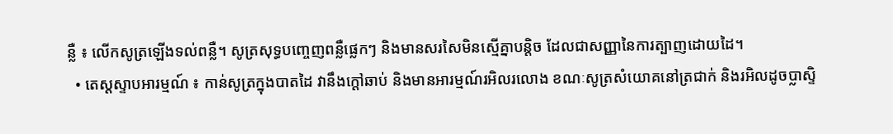ន្លឺ ៖ លើកសូត្រឡើងទល់ពន្លឺ។ សូត្រសុទ្ធបញ្ចេញពន្លឺផ្លេកៗ និងមានសរសៃមិនស្មើគ្នាបន្តិច ដែលជាសញ្ញានៃការត្បាញដោយដៃ។
  • តេស្តស្ទាបអារម្មណ៍ ៖ កាន់សូត្រក្នុងបាតដៃ វានឹងក្តៅឆាប់ និងមានអារម្មណ៍រអិលរលោង ខណៈសូត្រសំយោគនៅត្រជាក់ និងរអិលដូចប្លាស្ទិ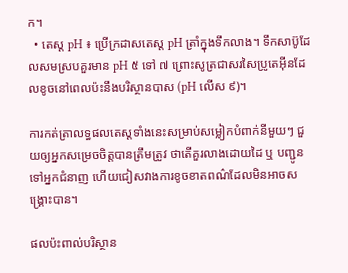ក។
  • តេស្ត pH ៖ ប្រើក្រដាសតេស្ត pH ត្រាំក្នុងទឹកលាង។ ទឹកសាប៊ូដែលសមស្របគួរមាន pH ៥ ទៅ ៧ ព្រោះសូត្រជាសរសៃប្រូតេអ៊ីនដែលខូចនៅពេលប៉ះនឹងបរិស្ថានបាស (pH លើស ៩)។

ការកត់ត្រាលទ្ធផលតេស្តទាំងនេះសម្រាប់សម្លៀកបំពាក់នីមួយៗ ជួយឲ្យអ្នកសម្រេចចិត្តបានត្រឹមត្រូវ ថាតើគួរលាងដោយដៃ ឬ បញ្ជូនទៅអ្នកជំនាញ ហើយជៀសវាងការខូចខាតពណ៌ដែលមិនអាចសង្គ្រោះបាន។

ផលប៉ះពាល់បរិស្ថាន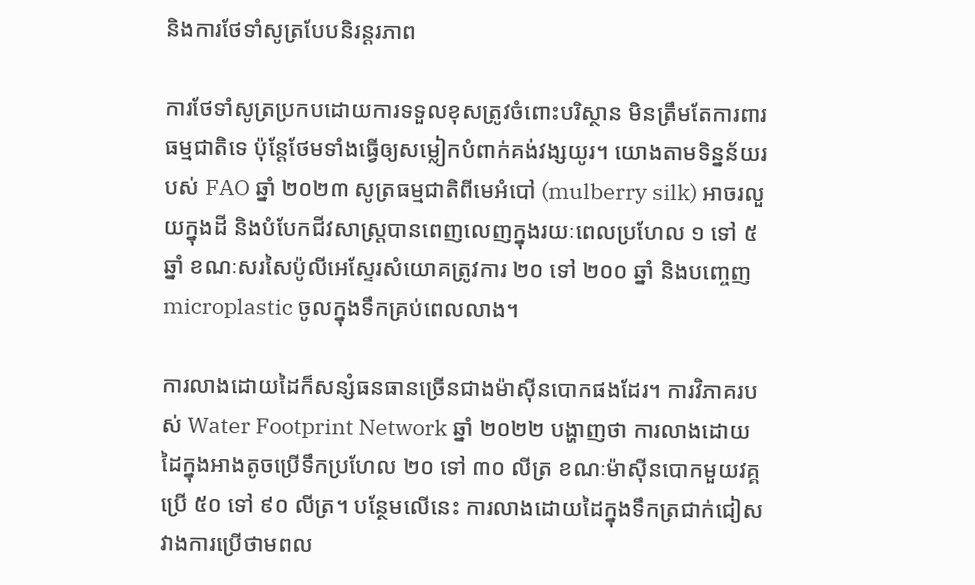និងការថែទាំសូត្របែបនិរន្តរភាព

ការថែទាំសូត្រប្រកបដោយការទទួលខុសត្រូវចំពោះបរិស្ថាន មិនត្រឹមតែការពារធម្មជាតិទេ ប៉ុន្តែថែមទាំងធ្វើឲ្យសម្លៀកបំពាក់គង់វង្សយូរ។ យោងតាមទិន្នន័យរបស់ FAO ឆ្នាំ ២០២៣ សូត្រធម្មជាតិពីមេអំបៅ (mulberry silk) អាចរលួយក្នុងដី និងបំបែកជីវសាស្ត្របានពេញលេញក្នុងរយៈពេលប្រហែល ១ ទៅ ៥ ឆ្នាំ ខណៈសរសៃប៉ូលីអេស្ទែរសំយោគត្រូវការ ២០ ទៅ ២០០ ឆ្នាំ និងបញ្ចេញ microplastic ចូលក្នុងទឹកគ្រប់ពេលលាង។

ការលាងដោយដៃក៏សន្សំធនធានច្រើនជាងម៉ាស៊ីនបោកផងដែរ។ ការវិភាគរបស់ Water Footprint Network ឆ្នាំ ២០២២ បង្ហាញថា ការលាងដោយដៃក្នុងអាងតូចប្រើទឹកប្រហែល ២០ ទៅ ៣០ លីត្រ ខណៈម៉ាស៊ីនបោកមួយវគ្គប្រើ ៥០ ទៅ ៩០ លីត្រ។ បន្ថែមលើនេះ ការលាងដោយដៃក្នុងទឹកត្រជាក់ជៀសវាងការប្រើថាមពល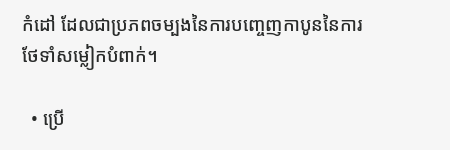កំដៅ ដែលជាប្រភពចម្បងនៃការបញ្ចេញកាបូននៃការថែទាំសម្លៀកបំពាក់។

  • ប្រើ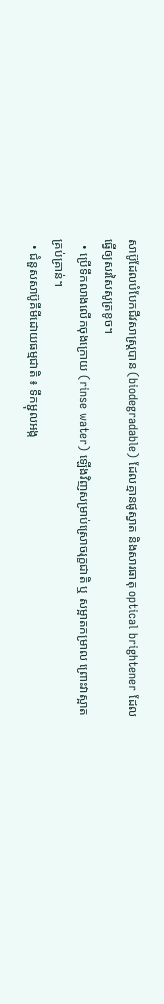សាប៊ូដែលបំបែកជីវសាស្ត្របាន (biodegradable) ដែលគ្មានផូស្វាត និងសារធាតុ optical brightener ដែលធ្វើឲ្យសរសៃសូត្រខូច។
  • ប្រើទឹកលាងលើកចុងក្រោយ (rinse water) ឡើងវិញសម្រាប់ស្រោចរុក្ខជាតិ ឬ សម្អាតកម្រាល ព្រោះវាស្អាតគ្រប់គ្រាន់។
  • ជំនួសសាប៊ូគីមីដោយធម្មជាតិ ៖ ទឹកម្ជុលអង្ក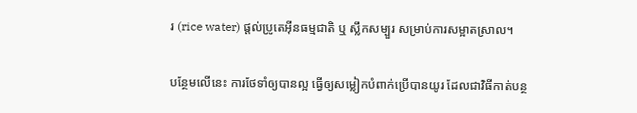រ (rice water) ផ្តល់ប្រូតេអ៊ីនធម្មជាតិ ឬ ស្លឹកសម្បួរ សម្រាប់ការសម្អាតស្រាល។

បន្ថែមលើនេះ ការថែទាំឲ្យបានល្អ ធ្វើឲ្យសម្លៀកបំពាក់ប្រើបានយូរ ដែលជាវិធីកាត់បន្ថ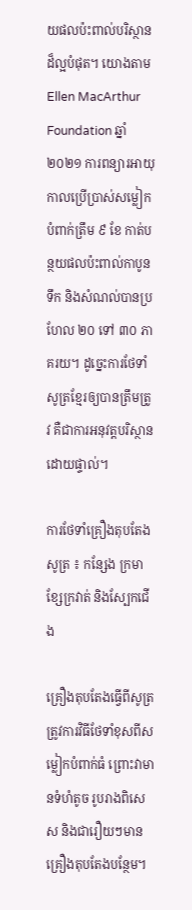យផលប៉ះពាល់បរិស្ថានដ៏ល្អបំផុត។ យោងតាម Ellen MacArthur Foundation ឆ្នាំ ២០២១ ការពន្យារអាយុកាលប្រើប្រាស់សម្លៀកបំពាក់ត្រឹម ៩ ខែ កាត់បន្ថយផលប៉ះពាល់កាបូន ទឹក និងសំណល់បានប្រហែល ២០ ទៅ ៣០ ភាគរយ។ ដូច្នេះការថែទាំសូត្រខ្មែរឲ្យបានត្រឹមត្រូវ គឺជាការអនុវត្តបរិស្ថានដោយផ្ទាល់។

ការថែទាំគ្រឿងតុបតែងសូត្រ ៖ កន្សែង ក្រមា ខ្សែក្រវាត់ និងស្បែកជើង

គ្រឿងតុបតែងធ្វើពីសូត្រ ត្រូវការវិធីថែទាំខុសពីសម្លៀកបំពាក់ធំ ព្រោះវាមានទំហំតូច រូបរាងពិសេស និងជារឿយៗមានគ្រឿងតុបតែងបន្ថែម។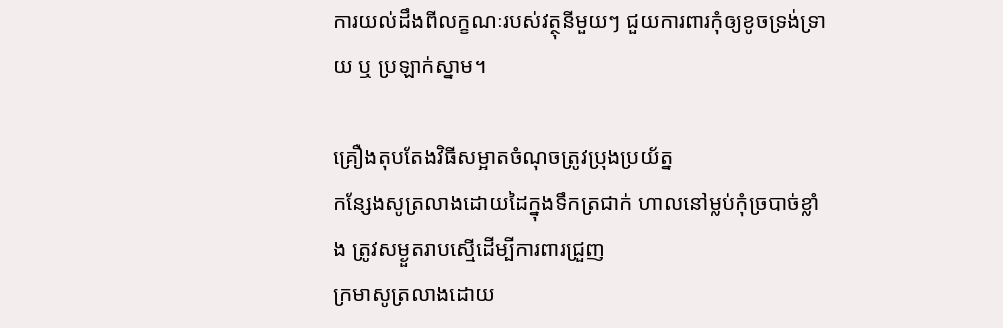ការយល់ដឹងពីលក្ខណៈរបស់វត្ថុនីមួយៗ ជួយការពារកុំឲ្យខូចទ្រង់ទ្រាយ ឬ ប្រឡាក់ស្នាម។

គ្រឿងតុបតែងវិធីសម្អាតចំណុចត្រូវប្រុងប្រយ័ត្ន
កន្សែងសូត្រលាងដោយដៃក្នុងទឹកត្រជាក់ ហាលនៅម្លប់កុំច្របាច់ខ្លាំង ត្រូវសម្ងួតរាបស្មើដើម្បីការពារជ្រួញ
ក្រមាសូត្រលាងដោយ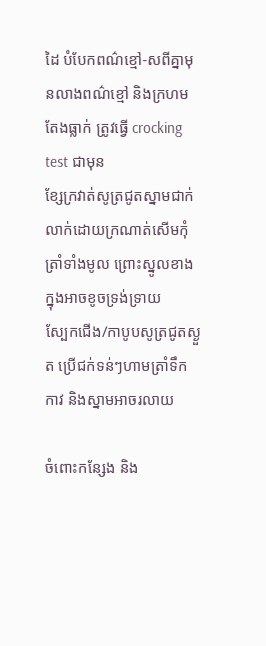ដៃ បំបែកពណ៌ខ្មៅ-សពីគ្នាមុនលាងពណ៌ខ្មៅ និងក្រហមតែងធ្លាក់ ត្រូវធ្វើ crocking test ជាមុន
ខ្សែក្រវាត់សូត្រជូតស្នាមជាក់លាក់ដោយក្រណាត់សើមកុំត្រាំទាំងមូល ព្រោះស្នូលខាងក្នុងអាចខូចទ្រង់ទ្រាយ
ស្បែកជើង/កាបូបសូត្រជូតស្ងួត ប្រើជក់ទន់ៗហាមត្រាំទឹក កាវ និងស្នាមអាចរលាយ

ចំពោះកន្សែង និង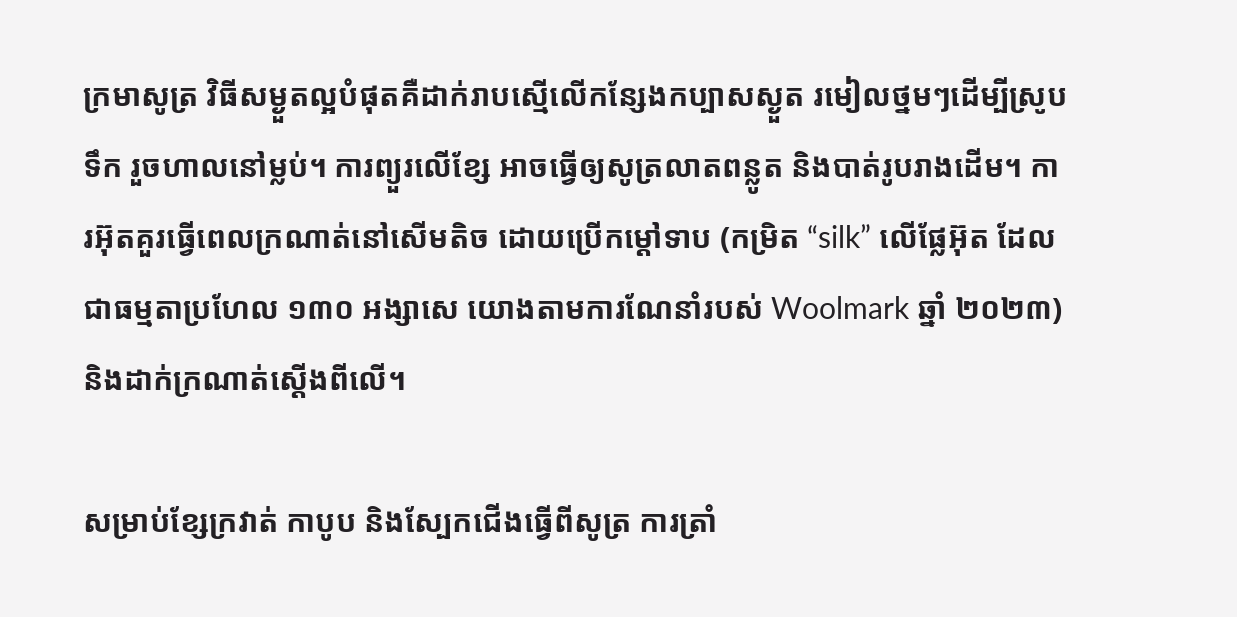ក្រមាសូត្រ វិធីសម្ងួតល្អបំផុតគឺដាក់រាបស្មើលើកន្សែងកប្បាសស្ងួត រមៀលថ្នមៗដើម្បីស្រូបទឹក រួចហាលនៅម្លប់។ ការព្យួរលើខ្សែ អាចធ្វើឲ្យសូត្រលាតពន្លូត និងបាត់រូបរាងដើម។ ការអ៊ុតគួរធ្វើពេលក្រណាត់នៅសើមតិច ដោយប្រើកម្ដៅទាប (កម្រិត “silk” លើផ្លែអ៊ុត ដែលជាធម្មតាប្រហែល ១៣០ អង្សាសេ យោងតាមការណែនាំរបស់ Woolmark ឆ្នាំ ២០២៣) និងដាក់ក្រណាត់ស្តើងពីលើ។

សម្រាប់ខ្សែក្រវាត់ កាបូប និងស្បែកជើងធ្វើពីសូត្រ ការត្រាំ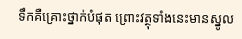ទឹកគឺគ្រោះថ្នាក់បំផុត ព្រោះវត្ថុទាំងនេះមានស្នូល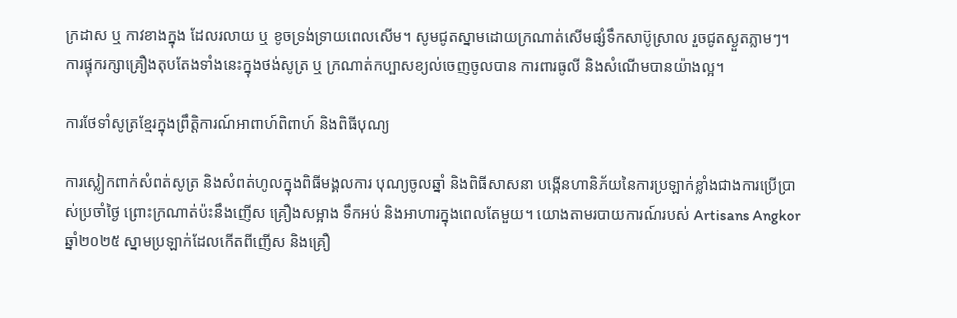ក្រដាស ឬ កាវខាងក្នុង ដែលរលាយ ឬ ខូចទ្រង់ទ្រាយពេលសើម។ សូមជូតស្នាមដោយក្រណាត់សើមផ្សំទឹកសាប៊ូស្រាល រួចជូតស្ងួតភ្លាមៗ។ ការផ្ទុករក្សាគ្រឿងតុបតែងទាំងនេះក្នុងថង់សូត្រ ឬ ក្រណាត់កប្បាសខ្យល់ចេញចូលបាន ការពារធូលី និងសំណើមបានយ៉ាងល្អ។

ការថែទាំសូត្រខ្មែរក្នុងព្រឹត្តិការណ៍អាពាហ៍ពិពាហ៍ និងពិធីបុណ្យ

ការស្លៀកពាក់សំពត់សូត្រ និងសំពត់ហូលក្នុងពិធីមង្គលការ បុណ្យចូលឆ្នាំ និងពិធីសាសនា បង្កើនហានិភ័យនៃការប្រឡាក់ខ្លាំងជាងការប្រើប្រាស់ប្រចាំថ្ងៃ ព្រោះក្រណាត់ប៉ះនឹងញើស គ្រឿងសម្អាង ទឹកអប់ និងអាហារក្នុងពេលតែមួយ។ យោងតាមរបាយការណ៍របស់ Artisans Angkor ឆ្នាំ២០២៥ ស្នាមប្រឡាក់ដែលកើតពីញើស និងគ្រឿ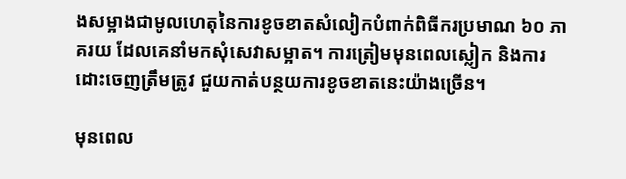ងសម្អាងជាមូលហេតុនៃការខូចខាតសំលៀកបំពាក់ពិធីករប្រមាណ ៦០ ភាគរយ ដែលគេនាំមកសុំសេវាសម្អាត។ ការត្រៀមមុនពេលស្លៀក និងការដោះចេញត្រឹមត្រូវ ជួយកាត់បន្ថយការខូចខាតនេះយ៉ាងច្រើន។

មុនពេល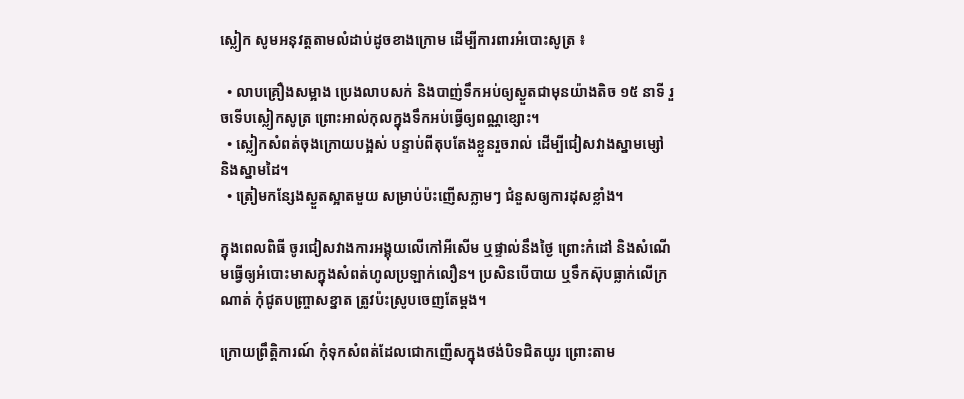ស្លៀក សូមអនុវត្តតាមលំដាប់ដូចខាងក្រោម ដើម្បីការពារអំបោះសូត្រ ៖

  • លាបគ្រឿងសម្អាង ប្រេងលាបសក់ និងបាញ់ទឹកអប់ឲ្យស្ងួតជាមុនយ៉ាងតិច ១៥ នាទី រួចទើបស្លៀកសូត្រ ព្រោះអាល់កុលក្នុងទឹកអប់ធ្វើឲ្យពណ្ណខ្សោះ។
  • ស្លៀកសំពត់ចុងក្រោយបង្អស់ បន្ទាប់ពីតុបតែងខ្លួនរួចរាល់ ដើម្បីជៀសវាងស្នាមម្សៅ និងស្នាមដៃ។
  • ត្រៀមកន្សែងស្ងួតស្អាតមួយ សម្រាប់ប៉ះញើសភ្លាមៗ ជំនួសឲ្យការដុសខ្លាំង។

ក្នុងពេលពិធី ចូរជៀសវាងការអង្គុយលើកៅអីសើម ឬផ្ទាល់នឹងថ្ងៃ ព្រោះកំដៅ និងសំណើមធ្វើឲ្យអំបោះមាសក្នុងសំពត់ហូលប្រឡាក់លឿន។ ប្រសិនបើបាយ ឬទឹកស៊ុបធ្លាក់លើក្រណាត់ កុំជូតបញ្ច្រាសខ្នាត ត្រូវប៉ះស្រូបចេញតែម្ដង។

ក្រោយព្រឹត្តិការណ៍ កុំទុកសំពត់ដែលជោកញើសក្នុងថង់បិទជិតយូរ ព្រោះតាម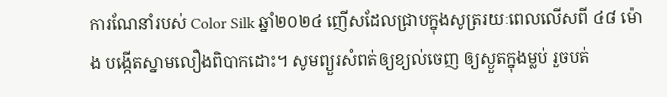ការណែនាំរបស់ Color Silk ឆ្នាំ២០២៤ ញើសដែលជ្រាបក្នុងសូត្ររយៈពេលលើសពី ៤៨ ម៉ោង បង្កើតស្នាមលឿងពិបាកដោះ។ សូមព្យួរសំពត់ឲ្យខ្យល់ចេញ ឲ្យស្ងួតក្នុងម្លប់ រួចបត់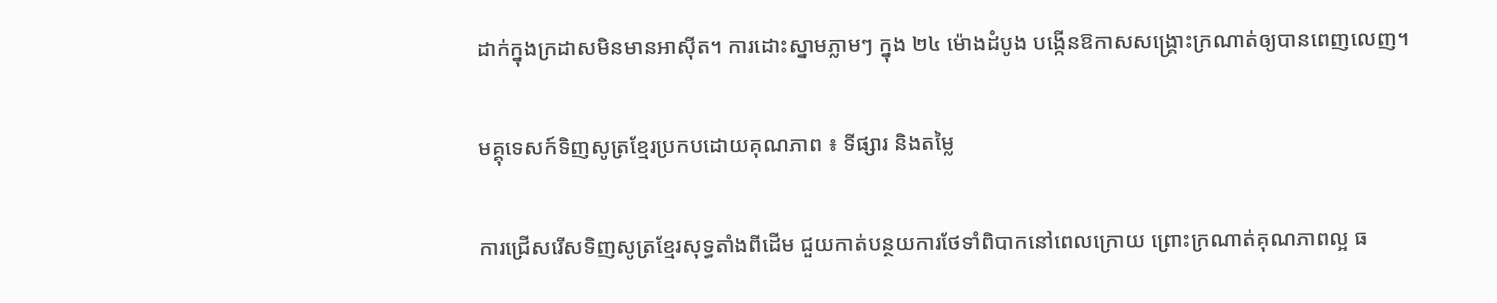ដាក់ក្នុងក្រដាសមិនមានអាស៊ីត។ ការដោះស្នាមភ្លាមៗ ក្នុង ២៤ ម៉ោងដំបូង បង្កើនឱកាសសង្គ្រោះក្រណាត់ឲ្យបានពេញលេញ។

មគ្គុទេសក៍ទិញសូត្រខ្មែរប្រកបដោយគុណភាព ៖ ទីផ្សារ និងតម្លៃ

ការជ្រើសរើសទិញសូត្រខ្មែរសុទ្ធតាំងពីដើម ជួយកាត់បន្ថយការថែទាំពិបាកនៅពេលក្រោយ ព្រោះក្រណាត់គុណភាពល្អ ធ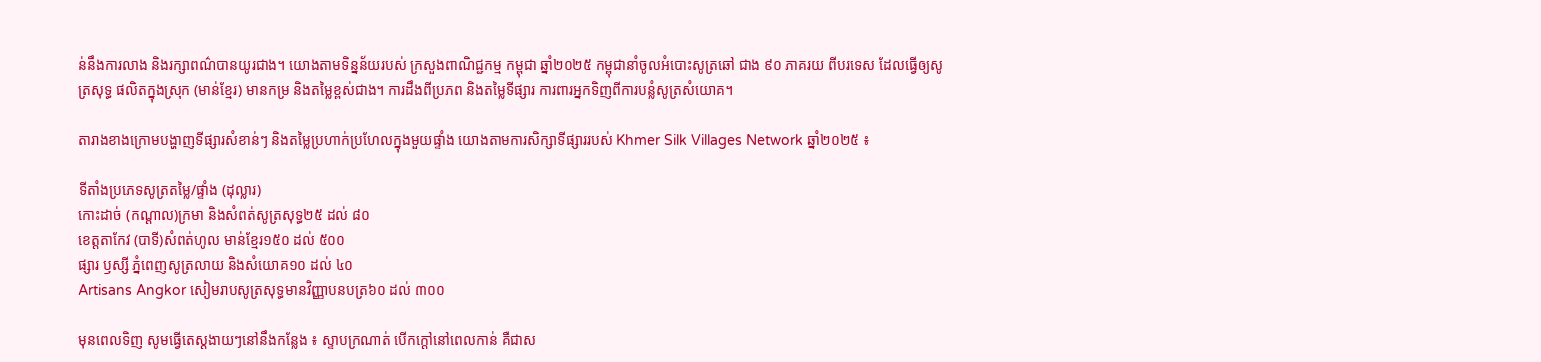ន់នឹងការលាង និងរក្សាពណ៌បានយូរជាង។ យោងតាមទិន្នន័យរបស់ ក្រសួងពាណិជ្ជកម្ម កម្ពុជា ឆ្នាំ២០២៥ កម្ពុជានាំចូលអំបោះសូត្រឆៅ ជាង ៩០ ភាគរយ ពីបរទេស ដែលធ្វើឲ្យសូត្រសុទ្ធ ផលិតក្នុងស្រុក (មាន់ខ្មែរ) មានកម្រ និងតម្លៃខ្ពស់ជាង។ ការដឹងពីប្រភព និងតម្លៃទីផ្សារ ការពារអ្នកទិញពីការបន្លំសូត្រសំយោគ។

តារាងខាងក្រោមបង្ហាញទីផ្សារសំខាន់ៗ និងតម្លៃប្រហាក់ប្រហែលក្នុងមួយផ្ទាំង យោងតាមការសិក្សាទីផ្សាររបស់ Khmer Silk Villages Network ឆ្នាំ២០២៥ ៖

ទីតាំងប្រភេទសូត្រតម្លៃ/ផ្ទាំង (ដុល្លារ)
កោះដាច់ (កណ្ដាល)ក្រមា និងសំពត់សូត្រសុទ្ធ២៥ ដល់ ៨០
ខេត្តតាកែវ (បាទី)សំពត់ហូល មាន់ខ្មែរ១៥០ ដល់ ៥០០
ផ្សារ ឫស្សី ភ្នំពេញសូត្រលាយ និងសំយោគ១០ ដល់ ៤០
Artisans Angkor សៀមរាបសូត្រសុទ្ធមានវិញ្ញាបនបត្រ៦០ ដល់ ៣០០

មុនពេលទិញ សូមធ្វើតេស្តងាយៗនៅនឹងកន្លែង ៖ ស្ទាបក្រណាត់ បើកក្ដៅនៅពេលកាន់ គឺជាស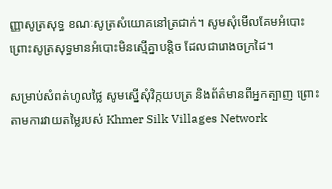ញ្ញាសូត្រសុទ្ធ ខណៈសូត្រសំយោគនៅត្រជាក់។ សូមសុំមើលគែមអំបោះ ព្រោះសូត្រសុទ្ធមានអំបោះមិនស្មើគ្នាបន្តិច ដែលជារោងចក្រដៃ។

សម្រាប់សំពត់ហូលថ្លៃ សូមស្នើសុំវិក្កយបត្រ និងព័ត៌មានពីអ្នកត្បាញ ព្រោះតាមការវាយតម្លៃរបស់ Khmer Silk Villages Network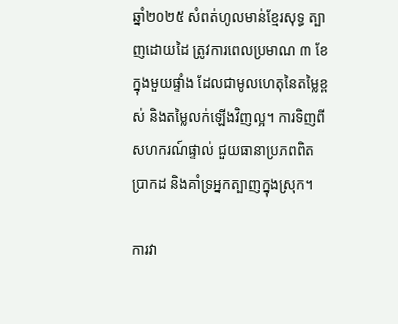ឆ្នាំ២០២៥ សំពត់ហូលមាន់ខ្មែរសុទ្ធ ត្បាញដោយដៃ ត្រូវការពេលប្រមាណ ៣ ខែ ក្នុងមួយផ្ទាំង ដែលជាមូលហេតុនៃតម្លៃខ្ពស់ និងតម្លៃលក់ឡើងវិញល្អ។ ការទិញពីសហករណ៍ផ្ទាល់ ជួយធានាប្រភពពិតប្រាកដ និងគាំទ្រអ្នកត្បាញក្នុងស្រុក។

ការវា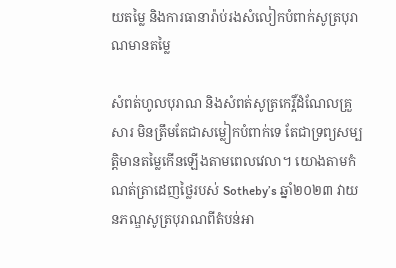យតម្លៃ និងការធានារ៉ាប់រងសំលៀកបំពាក់សូត្របុរាណមានតម្លៃ

សំពត់ហូលបុរាណ និងសំពត់សូត្រកេរ្ដិ៍ដំណែលគ្រួសារ មិនត្រឹមតែជាសម្លៀកបំពាក់ទេ តែជាទ្រព្យសម្បត្តិមានតម្លៃកើនឡើងតាមពេលវេលា។ យោងតាមកំណត់ត្រាដេញថ្លៃរបស់ Sotheby’s ឆ្នាំ២០២៣ វាយនភណ្ឌសូត្របុរាណពីតំបន់អា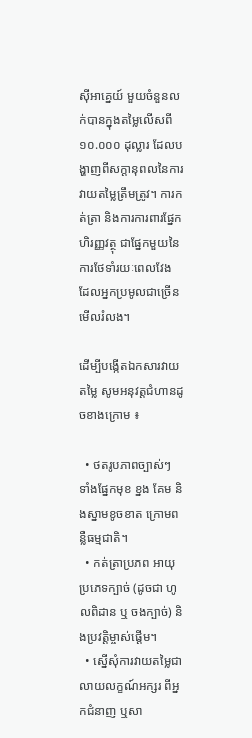ស៊ីអាគ្នេយ៍ មួយចំនួនលក់បានក្នុងតម្លៃលើសពី ១០.០០០ ដុល្លារ ដែលបង្ហាញពីសក្ដានុពលនៃការវាយតម្លៃត្រឹមត្រូវ។ ការកត់ត្រា និងការការពារផ្នែកហិរញ្ញវត្ថុ ជាផ្នែកមួយនៃការថែទាំរយៈពេលវែង ដែលអ្នកប្រមូលជាច្រើនមើលរំលង។

ដើម្បីបង្កើតឯកសារវាយតម្លៃ សូមអនុវត្តជំហានដូចខាងក្រោម ៖

  • ថតរូបភាពច្បាស់ៗ ទាំងផ្នែកមុខ ខ្នង គែម និងស្នាមខូចខាត ក្រោមពន្លឺធម្មជាតិ។
  • កត់ត្រាប្រភព អាយុ ប្រភេទក្បាច់ (ដូចជា ហូលពិដាន ឬ ចងក្បាច់) និងប្រវត្តិម្ចាស់ផ្ដើម។
  • ស្នើសុំការវាយតម្លៃជាលាយលក្ខណ៍អក្សរ ពីអ្នកជំនាញ ឬសា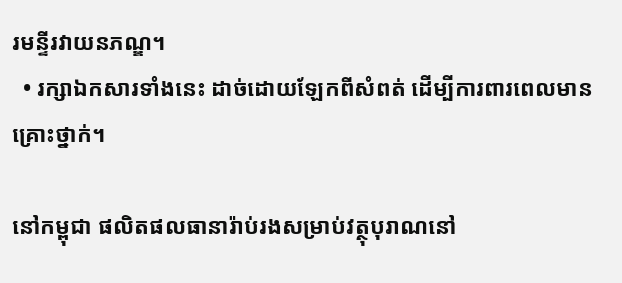រមន្ទីរវាយនភណ្ឌ។
  • រក្សាឯកសារទាំងនេះ ដាច់ដោយឡែកពីសំពត់ ដើម្បីការពារពេលមានគ្រោះថ្នាក់។

នៅកម្ពុជា ផលិតផលធានារ៉ាប់រងសម្រាប់វត្ថុបុរាណនៅ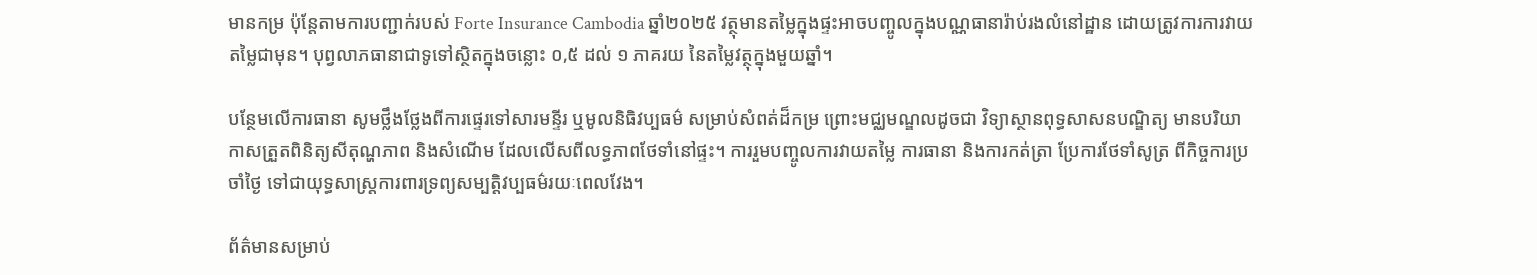មានកម្រ ប៉ុន្តែតាមការបញ្ជាក់របស់ Forte Insurance Cambodia ឆ្នាំ២០២៥ វត្ថុមានតម្លៃក្នុងផ្ទះអាចបញ្ចូលក្នុងបណ្ណធានារ៉ាប់រងលំនៅដ្ឋាន ដោយត្រូវការការវាយតម្លៃជាមុន។ បុព្វលាភធានាជាទូទៅស្ថិតក្នុងចន្លោះ ០,៥ ដល់ ១ ភាគរយ នៃតម្លៃវត្ថុក្នុងមួយឆ្នាំ។

បន្ថែមលើការធានា សូមថ្លឹងថ្លែងពីការផ្ទេរទៅសារមន្ទីរ ឬមូលនិធិវប្បធម៌ សម្រាប់សំពត់ដ៏កម្រ ព្រោះមជ្ឈមណ្ឌលដូចជា វិទ្យាស្ថានពុទ្ធសាសនបណ្ឌិត្យ មានបរិយាកាសត្រួតពិនិត្យសីតុណ្ហភាព និងសំណើម ដែលលើសពីលទ្ធភាពថែទាំនៅផ្ទះ។ ការរួមបញ្ចូលការវាយតម្លៃ ការធានា និងការកត់ត្រា ប្រែការថែទាំសូត្រ ពីកិច្ចការប្រចាំថ្ងៃ ទៅជាយុទ្ធសាស្ត្រការពារទ្រព្យសម្បត្តិវប្បធម៌រយៈពេលវែង។

ព័ត៌មានសម្រាប់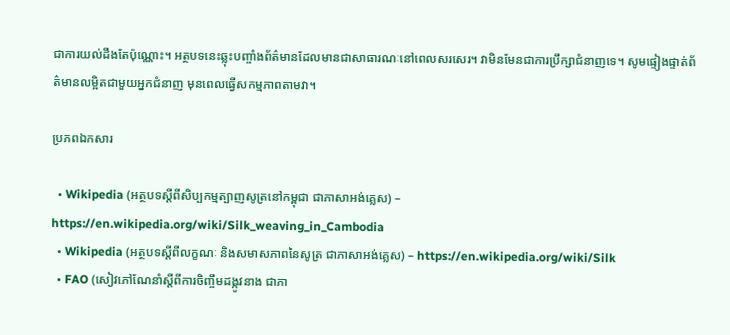ជាការយល់ដឹងតែប៉ុណ្ណោះ។ អត្ថបទនេះឆ្លុះបញ្ចាំងព័ត៌មានដែលមានជាសាធារណៈនៅពេលសរសេរ។ វាមិនមែនជាការប្រឹក្សាជំនាញទេ។ សូមផ្ទៀងផ្ទាត់ព័ត៌មានលម្អិតជាមួយអ្នកជំនាញ មុនពេលធ្វើសកម្មភាពតាមវា។

ប្រភពឯកសារ

  • Wikipedia (អត្ថបទស្តីពីសិប្បកម្មត្បាញសូត្រនៅកម្ពុជា ជាភាសាអង់គ្លេស) – https://en.wikipedia.org/wiki/Silk_weaving_in_Cambodia
  • Wikipedia (អត្ថបទស្តីពីលក្ខណៈ និងសមាសភាពនៃសូត្រ ជាភាសាអង់គ្លេស) – https://en.wikipedia.org/wiki/Silk
  • FAO (សៀវភៅណែនាំស្តីពីការចិញ្ចឹមដង្កូវនាង ជាភា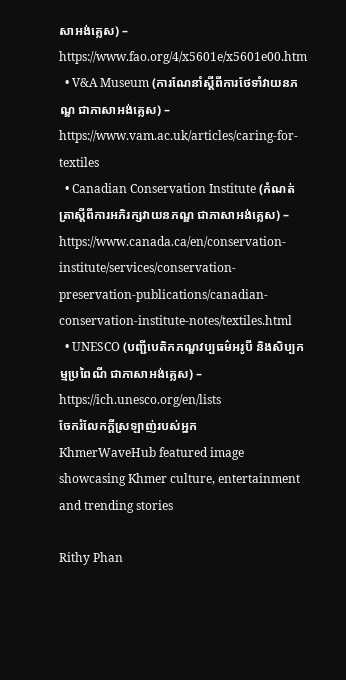សាអង់គ្លេស) – https://www.fao.org/4/x5601e/x5601e00.htm
  • V&A Museum (ការណែនាំស្តីពីការថែទាំវាយនភណ្ឌ ជាភាសាអង់គ្លេស) – https://www.vam.ac.uk/articles/caring-for-textiles
  • Canadian Conservation Institute (កំណត់ត្រាស្តីពីការអភិរក្សវាយនភណ្ឌ ជាភាសាអង់គ្លេស) – https://www.canada.ca/en/conservation-institute/services/conservation-preservation-publications/canadian-conservation-institute-notes/textiles.html
  • UNESCO (បញ្ជីបេតិកភណ្ឌវប្បធម៌អរូបី និងសិប្បកម្មប្រពៃណី ជាភាសាអង់គ្លេស) – https://ich.unesco.org/en/lists
ចែករំលែកក្ដីស្រឡាញ់របស់អ្នក
KhmerWaveHub featured image showcasing Khmer culture, entertainment and trending stories

Rithy Phan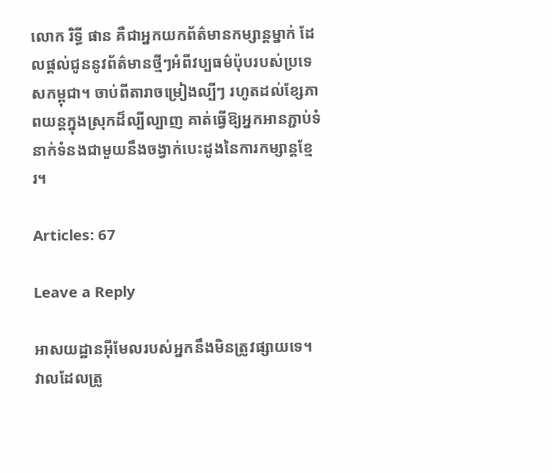លោក រិទ្ធី ផាន គឺជាអ្នកយកព័ត៌មានកម្សាន្តម្នាក់ ដែលផ្តល់ជូននូវព័ត៌មានថ្មីៗអំពីវប្បធម៌ប៉ុបរបស់ប្រទេសកម្ពុជា។ ចាប់ពីតារាចម្រៀងល្បីៗ រហូតដល់ខ្សែភាពយន្តក្នុងស្រុកដ៏ល្បីល្បាញ គាត់ធ្វើឱ្យអ្នកអានភ្ជាប់ទំនាក់ទំនងជាមួយនឹងចង្វាក់បេះដូងនៃការកម្សាន្តខ្មែរ។

Articles: 67

Leave a Reply

អាសយដ្ឋានអ៊ីមែលរបស់អ្នកនឹងមិនត្រូវផ្សាយទេ។ វាលដែលត្រូ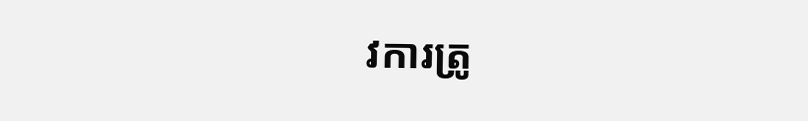វការត្រូ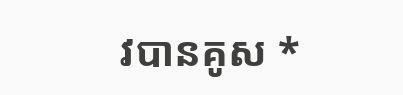វបានគូស *